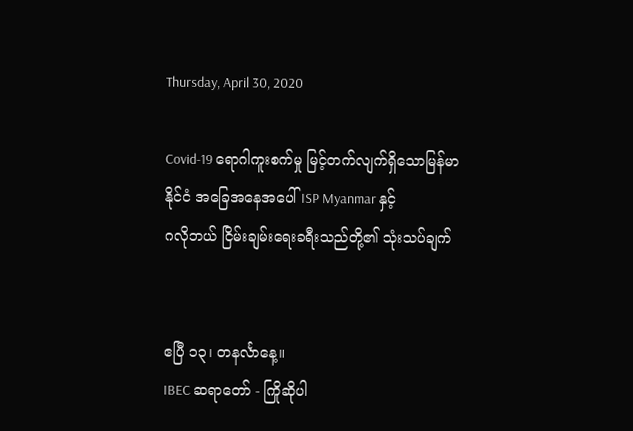Thursday, April 30, 2020

Covid-19 ရောဂါကူးစက်မှု မြင့်တက်လျက်ရှိသောမြန်မာနိုင်ငံ အခြေအနေအပေါ် ISP Myanmar နှင့်
ဂလိုဘယ် ငြိမ်းချမ်းရေးခရီးသည်တို့၏ သုံးသပ်ချက်


ဧပြီ ၁၃၊ တနင်္လာနေ့။
IBEC ဆရာတော် - ကြိုဆိုပါ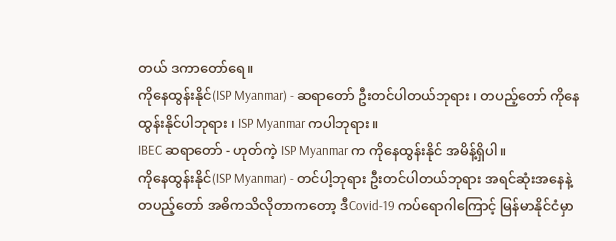တယ် ဒကာတော်ရေ။
ကိုနေထွန်းနိုင်(ISP Myanmar) - ဆရာတော် ဦးတင်ပါတယ်ဘုရား ၊ တပည့်တော် ကိုနေထွန်းနိုင်ပါဘုရား ၊ ISP Myanmar ကပါဘုရား။
IBEC ဆရာတော် - ဟုတ်ကဲ့ ISP Myanmar က ကိုနေထွန်းနိုင် အမိန့်ရှိပါ။
ကိုနေထွန်းနိုင်(ISP Myanmar) - တင်ပါ့ဘုရား ဦးတင်ပါတယ်ဘုရား အရင်ဆုံးအနေနဲ့ တပည့်တော် အဓိကသိလိုတာကတော့ ဒီCovid-19 ကပ်ရောဂါကြောင့် မြန်မာနိုင်ငံမှာ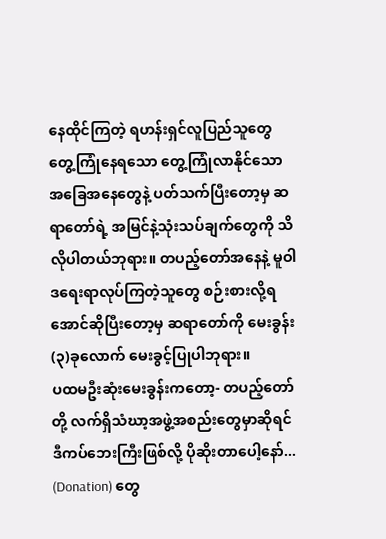နေထိုင်ကြတဲ့ ရဟန်းရှင်လူပြည်သူတွေ တွေ့ကြုံနေရသော တွေ့ကြုံလာနိုင်သော အခြေအနေတွေနဲ့ ပတ်သက်ပြီးတော့မှ ဆရာတော်ရဲ့ အမြင်နဲ့သုံးသပ်ချက်တွေကို သိလိုပါတယ်ဘုရား။ တပည့်တော်အနေနဲ့ မူဝါဒရေးရာလုပ်ကြတဲ့သူတွေ စဉ်းစားလို့ရအောင်ဆိုပြီးတော့မှ ဆရာတော်ကို မေးခွန်း(၃)ခုလောက် မေးခွင့်ပြုပါဘုရား။
ပထမဦးဆုံးမေးခွန်းကတော့- တပည့်တော်တို့ လက်ရှိသံဃာ့အဖွဲ့အစည်းတွေမှာဆိုရင် ဒီကပ်ဘေးကြီးဖြစ်လို့ ပိုဆိုးတာပေါ့နော်... (Donation) တွေ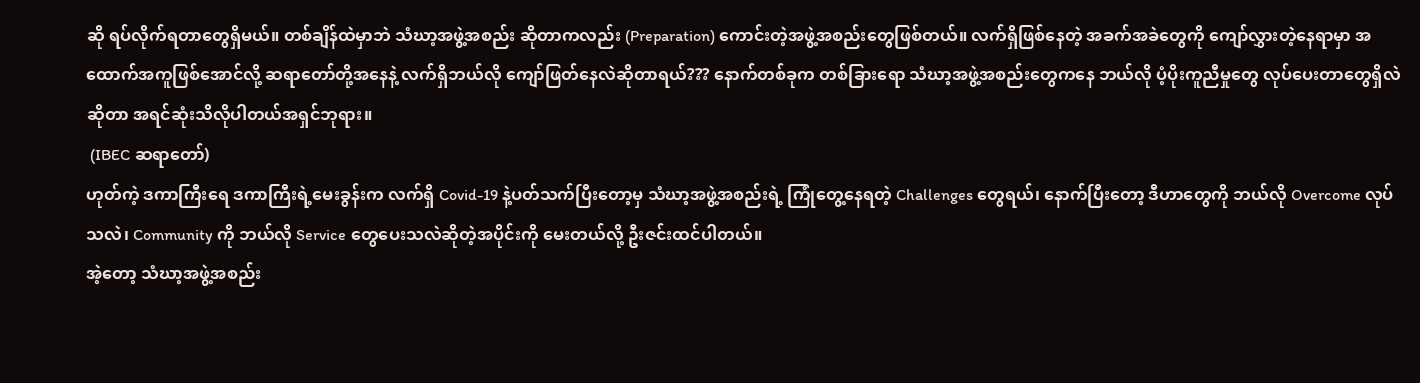ဆို ရပ်လိုက်ရတာတွေရှိမယ်။ တစ်ချိန်ထဲမှာဘဲ သံဃာ့အဖွဲ့အစည်း ဆိုတာကလည်း (Preparation) ကောင်းတဲ့အဖွဲ့အစည်းတွေဖြစ်တယ်။ လက်ရှိဖြစ်နေတဲ့ အခက်အခဲတွေကို ကျော်လွှားတဲ့နေရာမှာ အထောက်အကူဖြစ်အောင်လို့ ဆရာတော်တို့အနေနဲ့ လက်ရှိဘယ်လို ကျော်ဖြတ်နေလဲဆိုတာရယ်??? နောက်တစ်ခုက တစ်ခြားရော သံဃာ့အဖွဲ့အစည်းတွေကနေ ဘယ်လို ပံ့ပိုးကူညီမှုတွေ လုပ်ပေးတာတွေရှိလဲဆိုတာ အရင်ဆုံးသိလိုပါတယ်အရှင်ဘုရား။
 (IBEC ဆရာတော်)
ဟုတ်ကဲ့ ဒကာကြီးရေ ဒကာကြီးရဲ့မေးခွန်းက လက်ရှိ Covid-19 နဲ့ပတ်သက်ပြီးတော့မှ သံဃာ့အဖွဲ့အစည်းရဲ့ ကြုံတွေ့နေရတဲ့ Challenges တွေရယ်၊ နောက်ပြီးတော့ ဒီဟာတွေကို ဘယ်လို Overcome လုပ်သလဲ၊ Community ကို ဘယ်လို Service တွေပေးသလဲဆိုတဲ့အပိုင်းကို မေးတယ်လို့ ဦးဇင်းထင်ပါတယ်။
အဲ့တော့ သံဃာ့အဖွဲ့အစည်း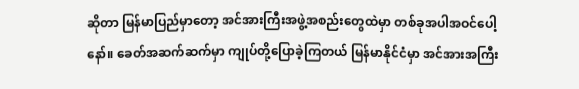ဆိုတာ မြန်မာပြည်မှာတော့ အင်အားကြီးအဖွဲ့အစည်းတွေထဲမှာ တစ်ခုအပါအဝင်ပေါ့နော်။ ခေတ်အဆက်ဆက်မှာ ကျုပ်တို့ပြောခဲ့ကြတယ် မြန်မာနိုင်ငံမှာ အင်အားအကြီး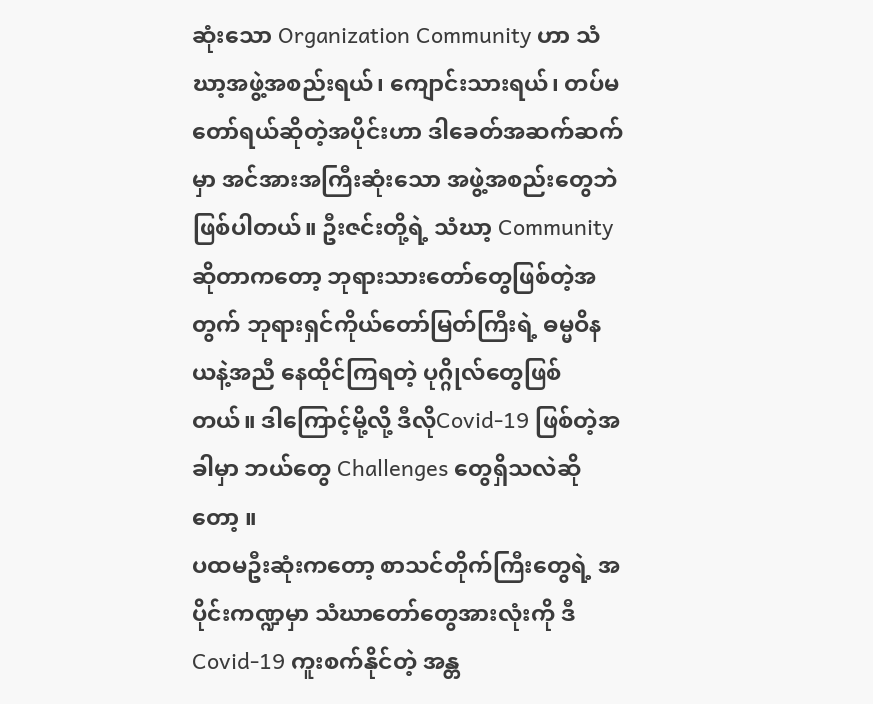ဆုံးသော Organization Community ဟာ သံဃာ့အဖွဲ့အစည်းရယ်၊ ကျောင်းသားရယ်၊ တပ်မတော်ရယ်ဆိုတဲ့အပိုင်းဟာ ဒါခေတ်အဆက်ဆက်မှာ အင်အားအကြီးဆုံးသော အဖွဲ့အစည်းတွေဘဲဖြစ်ပါတယ်။ ဦးဇင်းတို့ရဲ့ သံဃာ့ Community ဆိုတာကတော့ ဘုရားသားတော်တွေဖြစ်တဲ့အတွက် ဘုရားရှင်ကိုယ်တော်မြတ်ကြီးရဲ့ ဓမ္မဝိနယနဲ့အညီ နေထိုင်ကြရတဲ့ ပုဂ္ဂိုလ်တွေဖြစ်တယ်။ ဒါကြောင့်မို့လို့ ဒီလိုCovid-19 ဖြစ်တဲ့အခါမှာ ဘယ်တွေ Challenges တွေရှိသလဲဆိုတော့ ။
ပထမဦးဆုံးကတော့ စာသင်တိုက်ကြီးတွေရဲ့ အပိုင်းကဏ္ဍမှာ သံဃာတော်တွေအားလုံးကို ဒီCovid-19 ကူးစက်နိုင်တဲ့ အန္တ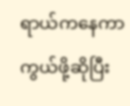ရာယ်ကနေကာကွယ်ဖို့ဆိုပြီး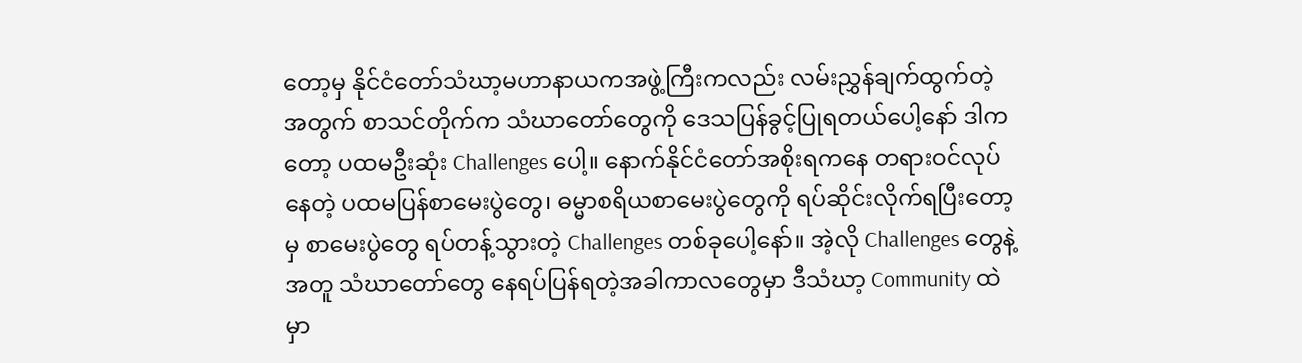တော့မှ နိုင်ငံတော်သံဃာ့မဟာနာယကအဖွဲ့ကြီးကလည်း လမ်းညွှန်ချက်ထွက်တဲ့ အတွက် စာသင်တိုက်က သံဃာတော်တွေကို ဒေသပြန်ခွင့်ပြုရတယ်ပေါ့နော် ဒါကတော့ ပထမဦးဆုံး Challenges ပေါ့။ နောက်နိုင်ငံတော်အစိုးရကနေ တရားဝင်လုပ်နေတဲ့ ပထမပြန်စာမေးပွဲတွေ၊ ဓမ္မာစရိယစာမေးပွဲတွေကို ရပ်ဆိုင်းလိုက်ရပြီးတော့မှ စာမေးပွဲတွေ ရပ်တန့်သွားတဲ့ Challenges တစ်ခုပေါ့နော်။ အဲ့လို Challenges တွေနဲ့အတူ သံဃာတော်တွေ နေရပ်ပြန်ရတဲ့အခါကာလတွေမှာ ဒီသံဃာ့ Community ထဲမှာ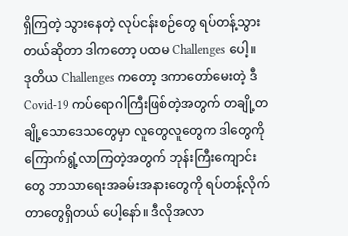ရှိကြတဲ့ သွားနေတဲ့ လုပ်ငန်းစဉ်တွေ ရပ်တန့်သွားတယ်ဆိုတာ ဒါကတော့ ပထမ Challenges ပေါ့။
ဒုတိယ Challenges ကတော့ ဒကာတော်မေးတဲ့ ဒီCovid-19 ကပ်ရောဂါကြီးဖြစ်တဲ့အတွက် တချို့တချို့သောဒေသတွေမှာ လူတွေလူတွေက ဒါတွေကို ကြောက်ရွံ့လာကြတဲ့အတွက် ဘုန်းကြီးကျောင်းတွေ ဘာသာရေးအခမ်းအနားတွေကို ရပ်တန့်လိုက်တာတွေရှိတယ် ပေါ့နော်။ ဒီလိုအလာ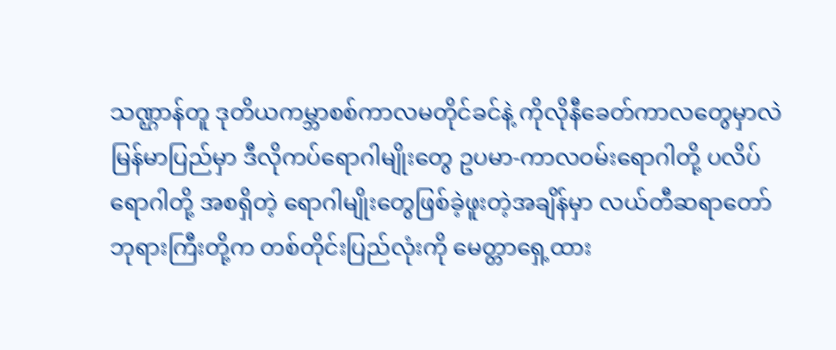သဏ္ဌာန်တူ ဒုတိယကမ္ဘာစစ်ကာလမတိုင်ခင်နဲ့ ကိုလိုနီခေတ်ကာလတွေမှာလဲ မြန်မာပြည်မှာ ဒီလိုကပ်ရောဂါမျိုးတွေ ဥပမာ-ကာလဝမ်းရောဂါတို့ ပလိပ်ရောဂါတို့ အစရှိတဲ့ ရောဂါမျိုးတွေဖြစ်ခဲ့ဖူးတဲ့အချိန်မှာ လယ်တီဆရာတော်ဘုရားကြီးတို့က တစ်တိုင်းပြည်လုံးကို မေတ္တာရှေ့ထား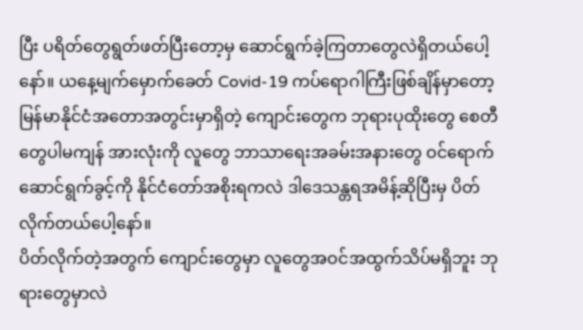ပြီး ပရိတ်တွေရွတ်ဖတ်ပြီးတော့မှ ဆောင်ရွက်ခဲ့ကြတာတွေလဲရှိတယ်ပေါ့နော်။ ယနေ့မျက်မှောက်ခေတ် Covid-19 ကပ်ရောဂါကြီးဖြစ်ချိန်မှာတော့ မြန်မာနိုင်ငံအတောအတွင်းမှာရှိတဲ့ ကျောင်းတွေက ဘုရားပုထိုးတွေ စေတီတွေပါမကျန် အားလုံးကို လူတွေ ဘာသာရေးအခမ်းအနားတွေ ဝင်ရောက်ဆောင်ရွက်ခွင့်ကို နိုင်ငံတော်အစိုးရကလဲ ဒါဒေသန္တရအမိန့်ဆိုပြီးမှ ပိတ်လိုက်တယ်ပေါ့နော်။
ပိတ်လိုက်တဲ့အတွက် ကျောင်းတွေမှာ လူတွေအဝင်အထွက်သိပ်မရှိဘူး ဘုရားတွေမှာလဲ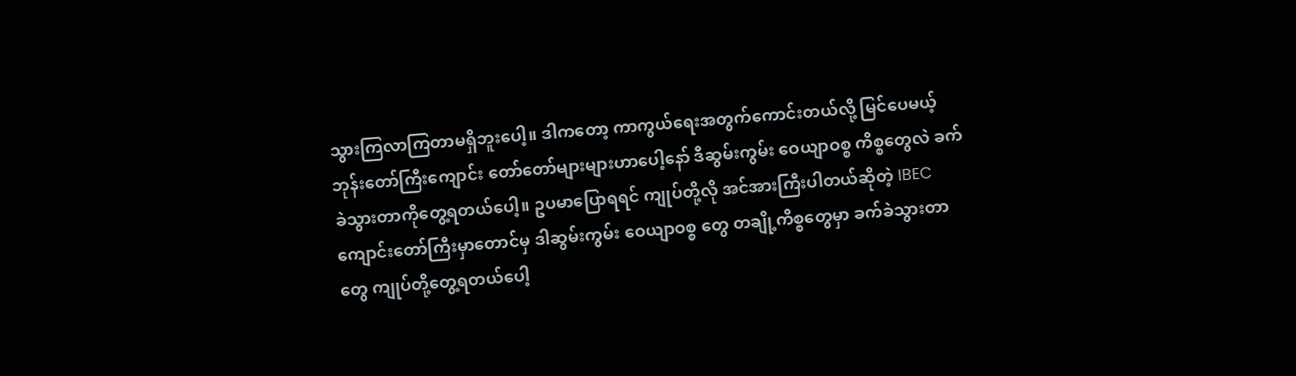သွားကြလာကြတာမရှိဘူးပေါ့။ ဒါကတော့ ကာကွယ်ရေးအတွက်ကောင်းတယ်လို့ မြင်ပေမယ့် ဘုန်းတော်ကြီးကျောင်း တော်တော်များများဟာပေါ့နော် ဒီဆွမ်းကွမ်း ဝေယျာဝစ္စ ကိစ္စတွေလဲ ခက်ခဲသွားတာကိုတွေ့ရတယ်ပေါ့။ ဥပမာပြောရရင် ကျုပ်တို့လို အင်အားကြီးပါတယ်ဆိုတဲ့ IBEC ကျောင်းတော်ကြီးမှာတောင်မှ ဒါဆွမ်းကွမ်း ဝေယျာဝစ္စ တွေ တချို့ကိစ္စတွေမှာ ခက်ခဲသွားတာတွေ ကျုပ်တို့တွေ့ရတယ်ပေါ့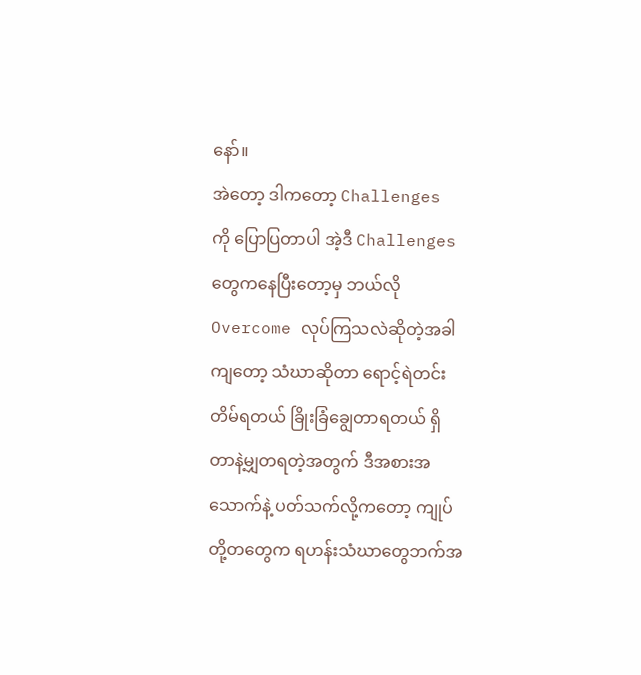နော်။
အဲတော့ ဒါကတော့ Challenges ကို ပြောပြတာပါ အဲ့ဒီ Challenges တွေကနေပြီးတော့မှ ဘယ်လို Overcome လုပ်ကြသလဲဆိုတဲ့အခါကျတော့ သံဃာဆိုတာ ရောင့်ရဲတင်းတိမ်ရတယ် ခြိုးခြံချွေတာရတယ် ရှိတာနဲ့မျှတရတဲ့အတွက် ဒီအစားအသောက်နဲ့ ပတ်သက်လို့ကတော့ ကျုပ်တို့တတွေက ရဟန်းသံဃာတွေဘက်အ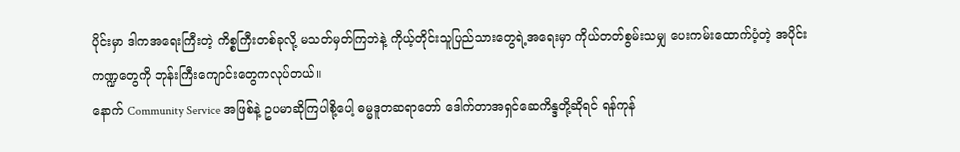ပိုင်းမှာ ဒါကအရေးကြီးတဲ့ ကိစ္စကြီးတစ်ခုလို့ မသတ်မှတ်ကြဘဲနဲ့ ကိုယ့်တိုင်းသူပြည်သားတွေရဲ့အရေးမှာ ကိုယ်တတ်စွမ်းသမျှ ပေးကမ်းထောက်ပံ့တဲ့ အပိုင်းကဏ္ဍတွေကို ဘုန်းကြီးကျောင်းတွေကလုပ်တယ်။
နောက် Community Service အဖြစ်နဲ့ ဥပမာဆိုကြပါစို့ပေါ့ ဓမ္မဒူတဆရာတော် ဒေါက်တာအရှင်ဆေကိန္ဒတို့ဆိုရင် ရန်ကုန်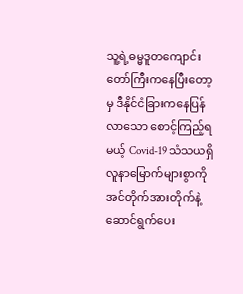သူ့ရဲ့ဓမ္မဒူတကျောင်းတော်ကြီးကနေပြီးတော့မှ ဒီနိုင်ငံခြားကနေပြန်လာသော စောင့်ကြည့်ရမယ့် Covid-19 သံသယရှိလူနာမြောက်များစွာကို အင်တိုက်အားတိုက်နဲ့ ဆောင်ရွက်ပေး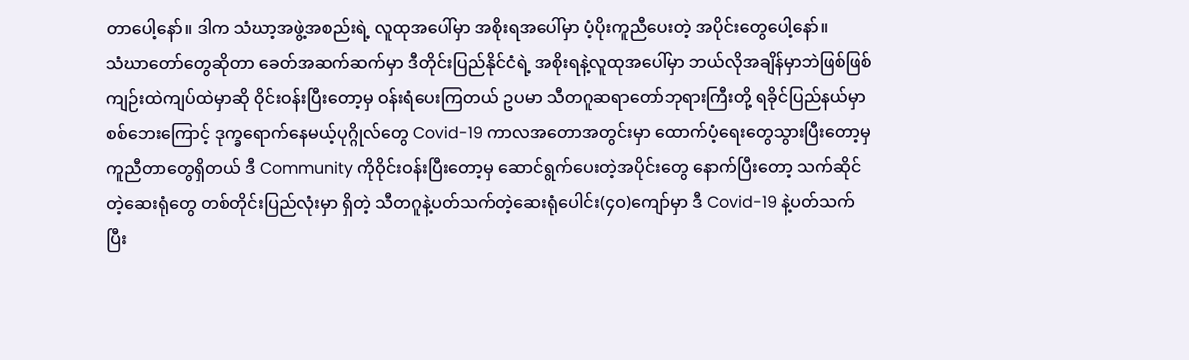တာပေါ့နော်။ ဒါက သံဃာ့အဖွဲ့အစည်းရဲ့ လူထုအပေါ်မှာ အစိုးရအပေါ်မှာ ပံ့ပိုးကူညီပေးတဲ့ အပိုင်းတွေပေါ့နော်။
သံဃာတော်တွေဆိုတာ ခေတ်အဆက်ဆက်မှာ ဒီတိုင်းပြည်နိုင်ငံရဲ့ အစိုးရနဲ့လူထုအပေါ်မှာ ဘယ်လိုအချိန်မှာဘဲဖြစ်ဖြစ် ကျဉ်းထဲကျပ်ထဲမှာဆို ဝိုင်းဝန်းပြီးတော့မှ ဝန်းရံပေးကြတယ် ဥပမာ သီတဂူဆရာတော်ဘုရားကြီးတို့ ရခိုင်ပြည်နယ်မှာ စစ်ဘေးကြောင့် ဒုက္ခရောက်နေမယ့်ပုဂ္ဂိုလ်တွေ Covid-19 ကာလအတောအတွင်းမှာ ထောက်ပံ့ရေးတွေသွားပြီးတော့မှ ကူညီတာတွေရှိတယ် ဒီ Community ကိုဝိုင်းဝန်းပြီးတော့မှ ဆောင်ရွက်ပေးတဲ့အပိုင်းတွေ နောက်ပြီးတော့ သက်ဆိုင်တဲ့ဆေးရုံတွေ တစ်တိုင်းပြည်လုံးမှာ ရှိတဲ့ သီတဂူနဲ့ပတ်သက်တဲ့ဆေးရုံပေါင်း(၄ဝ)ကျော်မှာ ဒီ Covid-19 နဲ့ပတ်သက်ပြီး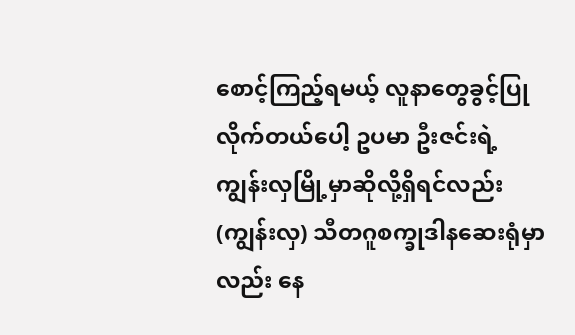စောင့်ကြည့်ရမယ့် လူနာတွေခွင့်ပြုလိုက်တယ်ပေါ့ ဥပမာ ဦးဇင်းရဲ့ ကျွန်းလှမြို့မှာဆိုလို့ရှိရင်လည်း (ကျွန်းလှ) သီတဂူစက္ခုဒါနဆေးရုံမှာလည်း နေ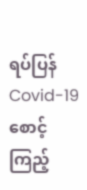ရပ်ပြန် Covid-19 စောင့်ကြည့်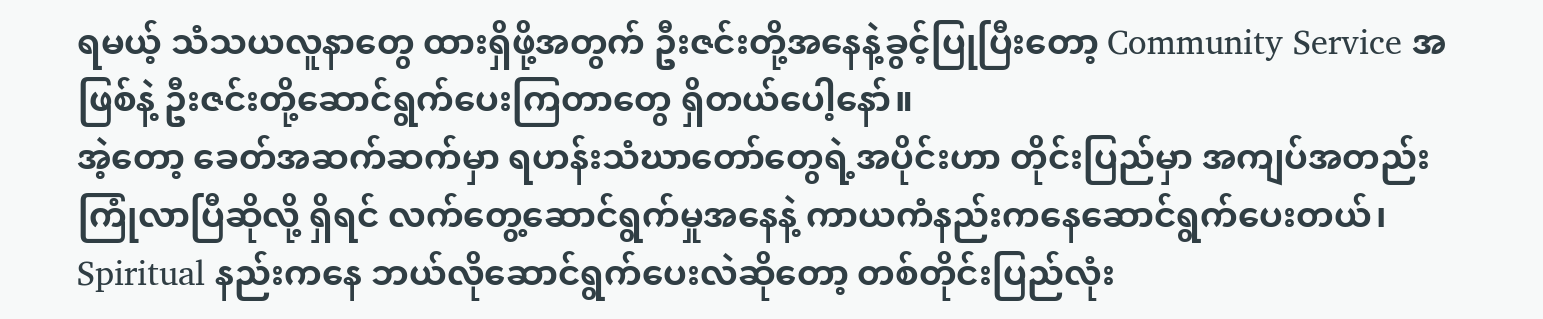ရမယ့် သံသယလူနာတွေ ထားရှိဖို့အတွက် ဦးဇင်းတို့အနေနဲ့ခွင့်ပြုပြီးတော့ Community Service အဖြစ်နဲ့ ဦးဇင်းတို့ဆောင်ရွက်ပေးကြတာတွေ ရှိတယ်ပေါ့နော်။
အဲ့တော့ ခေတ်အဆက်ဆက်မှာ ရဟန်းသံဃာတော်တွေရဲ့အပိုင်းဟာ တိုင်းပြည်မှာ အကျပ်အတည်းကြုံလာပြီဆိုလို့ ရှိရင် လက်တွေ့ဆောင်ရွက်မှုအနေနဲ့ ကာယကံနည်းကနေဆောင်ရွက်ပေးတယ်၊ Spiritual နည်းကနေ ဘယ်လိုဆောင်ရွက်ပေးလဲဆိုတော့ တစ်တိုင်းပြည်လုံး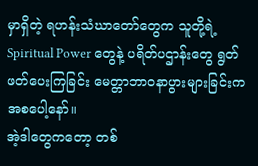မှာရှိတဲ့ ရဟန်းသံဃာတော်တွေက သူတို့ရဲ့ Spiritual Power တွေနဲ့ ပရိတ်ပဌာန်းတွေ ရွတ်ဖတ်ပေးကြခြင်း မေတ္တာဘာဝနာပွားများခြင်းကအစပေါ့နော်။
အဲ့ဒါတွေကတော့ တစ်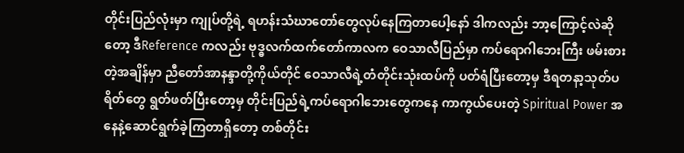တိုင်းပြည်လုံးမှာ ကျုပ်တို့ရဲ့ ရဟန်းသံဃာတော်တွေလုပ်နေကြတာပေါ့နော် ဒါကလည်း ဘာ့ကြောင့်လဲဆိုတော့ ဒီReference ကလည်း ဗုဒ္ဓလက်ထက်တော်ကာလက ဝေသာလီပြည်မှာ ကပ်ရောဂါဘေးကြီး ဖမ်းစားတဲ့အချိန်မှာ ညီတော်အာနန္ဒာတို့ကိုယ်တိုင် ဝေသာလီရဲ့တံတိုင်းသုံးထပ်ကို ပတ်ရံပြီးတော့မှ ဒီရတနာ့သုတ်ပရိတ်တွေ ရွတ်ဖတ်ပြီးတော့မှ တိုင်းပြည်ရဲ့ကပ်ရောဂါဘေးတွေကနေ ကာကွယ်ပေးတဲ့ Spiritual Power အနေနဲ့ဆောင်ရွက်ခဲ့ကြတာရှိတော့ တစ်တိုင်း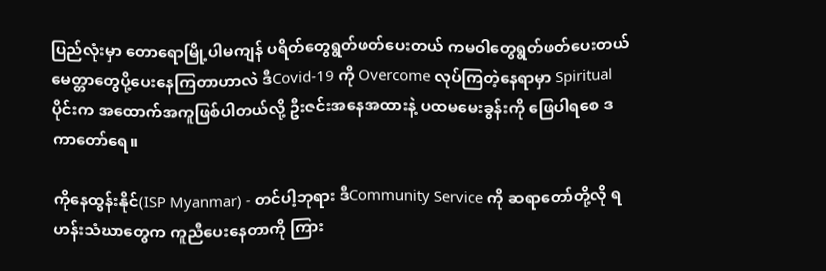ပြည်လုံးမှာ တောရောမြို့ပါမကျန် ပရိတ်တွေရွတ်ဖတ်ပေးတယ် ကမဝါတွေရွတ်ဖတ်ပေးတယ် မေတ္တာတွေပို့ပေးနေကြတာဟာလဲ ဒီCovid-19 ကို Overcome လုပ်ကြတဲ့နေရာမှာ Spiritual ပိုင်းက အထောက်အကူဖြစ်ပါတယ်လို့ ဦးဇင်းအနေအထားနဲ့ ပထမမေးခွန်းကို ဖြေပါရစေ ဒကာတော်ရေ။

ကိုနေထွန်းနိုင်(ISP Myanmar) - တင်ပါ့ဘုရား ဒီCommunity Service ကို ဆရာတော်တို့လို ရဟန်းသံဃာတွေက ကူညီပေးနေတာကို ကြား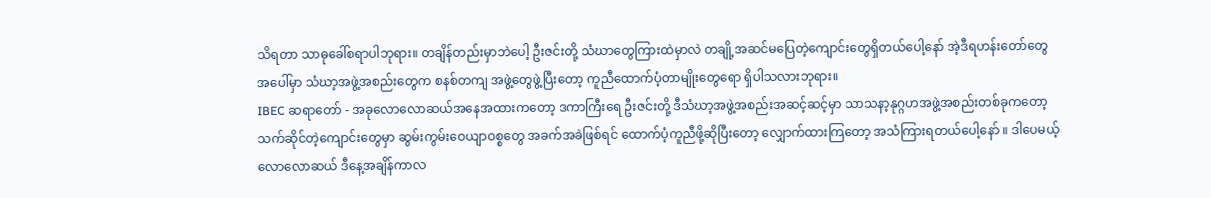သိရတာ သာဓုခေါ်စရာပါဘုရား။ တချိန်တည်းမှာဘဲပေါ့ ဦးဇင်းတို့ သံဃာတွေကြားထဲမှာလဲ တချို့အဆင်မပြေတဲ့ကျောင်းတွေရှိတယ်ပေါ့နော် အဲ့ဒီရဟန်းတော်တွေအပေါ်မှာ သံဃာ့အဖွဲ့အစည်းတွေက စနစ်တကျ အဖွဲ့တွေဖွဲ့ပြီးတော့ ကူညီထောက်ပံ့တာမျိုးတွေရော ရှိပါသလားဘုရား။
IBEC ဆရာတော် - အခုလောလောဆယ်အနေအထားကတော့ ဒကာကြီးရေ ဦးဇင်းတို့ ဒီသံဃာ့အဖွဲ့အစည်းအဆင့်ဆင့်မှာ သာသနာ့နုဂ္ဂဟအဖွဲ့အစည်းတစ်ခုကတော့ သက်ဆိုင်တဲ့ကျောင်းတွေမှာ ဆွမ်းကွမ်းဝေယျာဝစ္စတွေ အခက်အခဲဖြစ်ရင် ထောက်ပံ့ကူညီဖို့ဆိုပြီးတော့ လျှောက်ထားကြတော့ အသံကြားရတယ်ပေါ့နော် ။ ဒါပေမယ့် လောလောဆယ် ဒီနေ့အချိန်ကာလ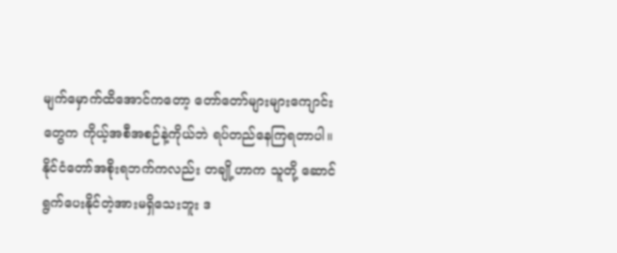မျက်မှောက်ထိအောင်ကတော့ တော်တော်များများကျောင်းတွေက ကိုယ့်အစီအစဉ်နဲ့ကိုယ်ဘဲ ရပ်တည်နေကြရတာပါ။
နိုင်ငံတော်အစိုးရဘက်ကလည်း တချို့ဟာက သူတို့ ဆောင်ရွက်ပေးနိုင်တဲ့အားမရှိသေးဘူး ဒ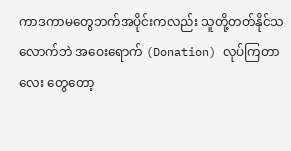ကာဒကာမတွေဘက်အပိုင်းကလည်း သူတို့တတ်နိုင်သလောက်ဘဲ အဝေးရောက် (Donation) လုပ်ကြတာလေး တွေတော့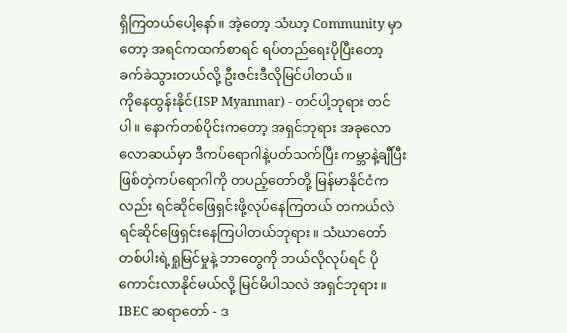ရှိကြတယ်ပေါ့နော်။ အဲ့တော့ သံဃာ့ Community မှာတော့ အရင်ကထက်စာရင် ရပ်တည်ရေးပိုပြီးတော့ ခက်ခဲသွားတယ်လို့ ဦးဇင်းဒီလိုမြင်ပါတယ်။
ကိုနေထွန်းနိုင်(ISP Myanmar) - တင်ပါ့ဘုရား တင်ပါ။ နောက်တစ်ပိုင်းကတော့ အရှင်ဘုရား အခုလောလောဆယ်မှာ ဒီကပ်ရောဂါနဲ့ပတ်သက်ပြီး ကမ္ဘာနဲ့ချီပြီးဖြစ်တဲ့ကပ်ရောဂါကို တပည့်တော်တို့ မြန်မာနိုင်ငံကလည်း ရင်ဆိုင်ဖြေရှင်းဖို့လုပ်နေကြတယ် တကယ်လဲ ရင်ဆိုင်ဖြေရှင်းနေကြပါတယ်ဘုရား။ သံဃာတော်တစ်ပါးရဲ့ရှုမြင်မှုနဲ့ ဘာတွေကို ဘယ်လိုလုပ်ရင် ပိုကောင်းလာနိုင်မယ်လို့ မြင်မိပါသလဲ အရှင်ဘုရား။
IBEC ဆရာတော် - ဒ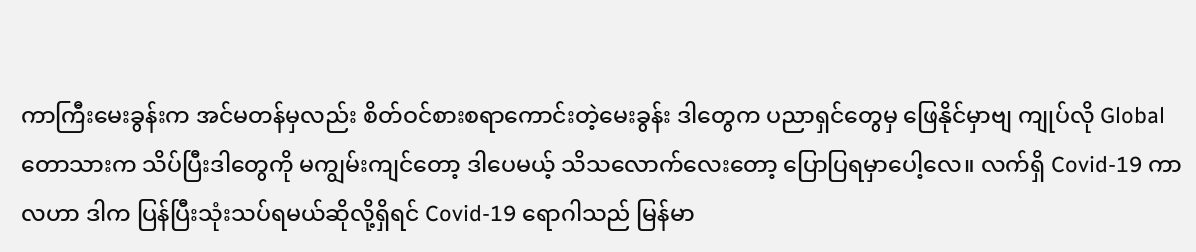ကာကြီးမေးခွန်းက အင်မတန်မှလည်း စိတ်ဝင်စားစရာကောင်းတဲ့မေးခွန်း ဒါတွေက ပညာရှင်တွေမှ ဖြေနိုင်မှာဗျ ကျုပ်လို Global တောသားက သိပ်ပြီးဒါတွေကို မကျွမ်းကျင်တော့ ဒါပေမယ့် သိသလောက်လေးတော့ ပြောပြရမှာပေါ့လေ။ လက်ရှိ Covid-19 ကာလဟာ ဒါက ပြန်ပြီးသုံးသပ်ရမယ်ဆိုလို့ရှိရင် Covid-19 ရောဂါသည် မြန်မာ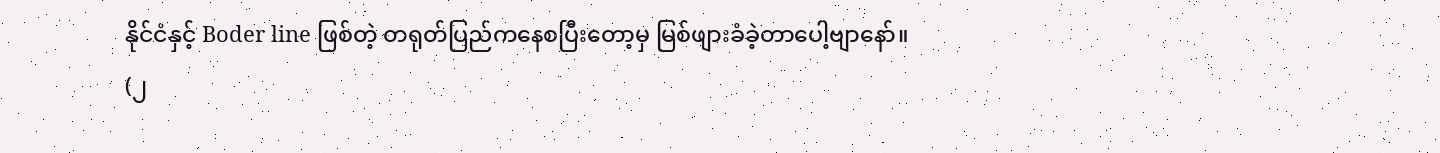နိုင်ငံနှင့် Boder line ဖြစ်တဲ့ တရုတ်ပြည်ကနေစပြီးတော့မှ မြစ်ဖျားခံခဲ့တာပေါ့ဗျာနော်။
(၂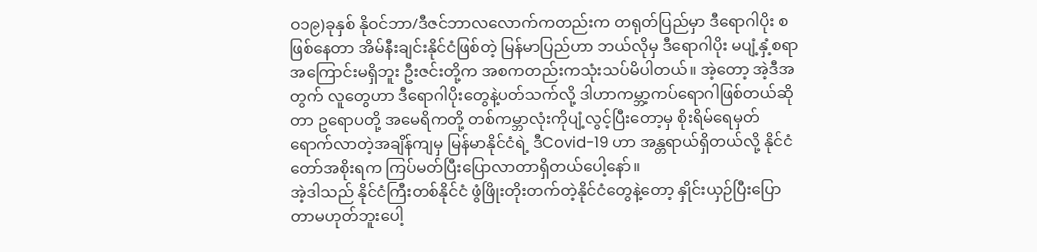ဝ၁၉)ခုနှစ် နိုဝင်ဘာ/ဒီဇင်ဘာလလောက်ကတည်းက တရုတ်ပြည်မှာ ဒီရောဂါပိုး စဖြစ်နေတာ အိမ်နီးချင်းနိုင်ငံဖြစ်တဲ့ မြန်မာပြည်ဟာ ဘယ်လိုမှ ဒီရောဂါပိုး မပျံ့နှံ့စရာ အကြောင်းမရှိဘူး ဦးဇင်းတို့က အစကတည်းကသုံးသပ်မိပါတယ်။ အဲ့တော့ အဲ့ဒီအတွက် လူတွေဟာ ဒီရောဂါပိုးတွေနဲ့ပတ်သက်လို့ ဒါဟာကမ္ဘာ့ကပ်ရောဂါဖြစ်တယ်ဆိုတာ ဥရောပတို့ အမေရိကတို့ တစ်ကမ္ဘာလုံးကိုပျံ့လွင့်ပြီးတော့မှ စိုးရိမ်ရေမှတ်ရောက်လာတဲ့အချိန်ကျမှ မြန်မာနိုင်ငံရဲ့ ဒီCovid-19 ဟာ အန္တရာယ်ရှိတယ်လို့ နိုင်ငံတော်အစိုးရက ကြပ်မတ်ပြီးပြောလာတာရှိတယ်ပေါ့နော်။
အဲ့ဒါသည် နိုင်ငံကြီးတစ်နိုင်ငံ ဖွံဖြိုးတိုးတက်တဲ့နိုင်ငံတွေနဲ့တော့ နှိုင်းယှဉ်ပြီးပြောတာမဟုတ်ဘူးပေါ့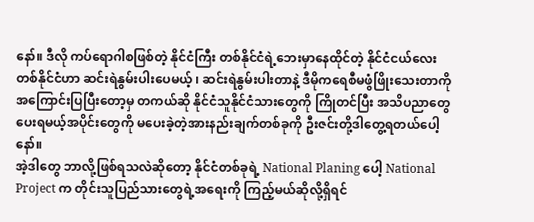နော်။ ဒီလို ကပ်ရောဂါစဖြစ်တဲ့ နိုင်ငံကြီး တစ်နိုင်ငံရဲ့ဘေးမှာနေထိုင်တဲ့ နိုင်ငံငယ်လေးတစ်နိုင်ငံဟာ ဆင်းရဲနွမ်းပါးပေမယ့် ၊ ဆင်းရဲနွမ်းပါးတာနဲ့ ဒီမိုကရေစီမဖွံဖြိုးသေးတာကို အကြောင်းပြပြီးတော့မှ တကယ်ဆို နိုင်ငံသူနိုင်ငံသားတွေကို ကြိုတင်ပြီး အသိပညာတွေပေးရမယ့်အပိုင်းတွေကို မပေးခဲ့တဲ့အားနည်းချက်တစ်ခုကို ဦးဇင်းတို့ဒါတွေ့ရတယ်ပေါ့နော်။
အဲ့ဒါတွေ ဘာလို့ဖြစ်ရသလဲဆိုတော့ နိုင်ငံတစ်ခုရဲ့ National Planing ပေါ့ National Project က တိုင်းသူပြည်သားတွေရဲ့အရေးကို ကြည့်မယ်ဆိုလို့ရှိရင်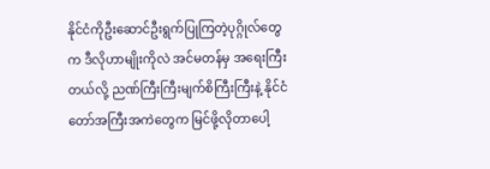နိုင်ငံကိုဦးဆောင်ဦးရွက်ပြုကြတဲ့ပုဂ္ဂိုလ်တွေက ဒီလိုဟာမျိုးကိုလဲ အင်မတန်မှ အရေးကြီးတယ်လို့ ညဏ်ကြီးကြီးမျက်စိကြီးကြီးနဲ့ နိုင်ငံတော်အကြီးအကဲတွေက မြင်ဖို့လိုတာပေါ့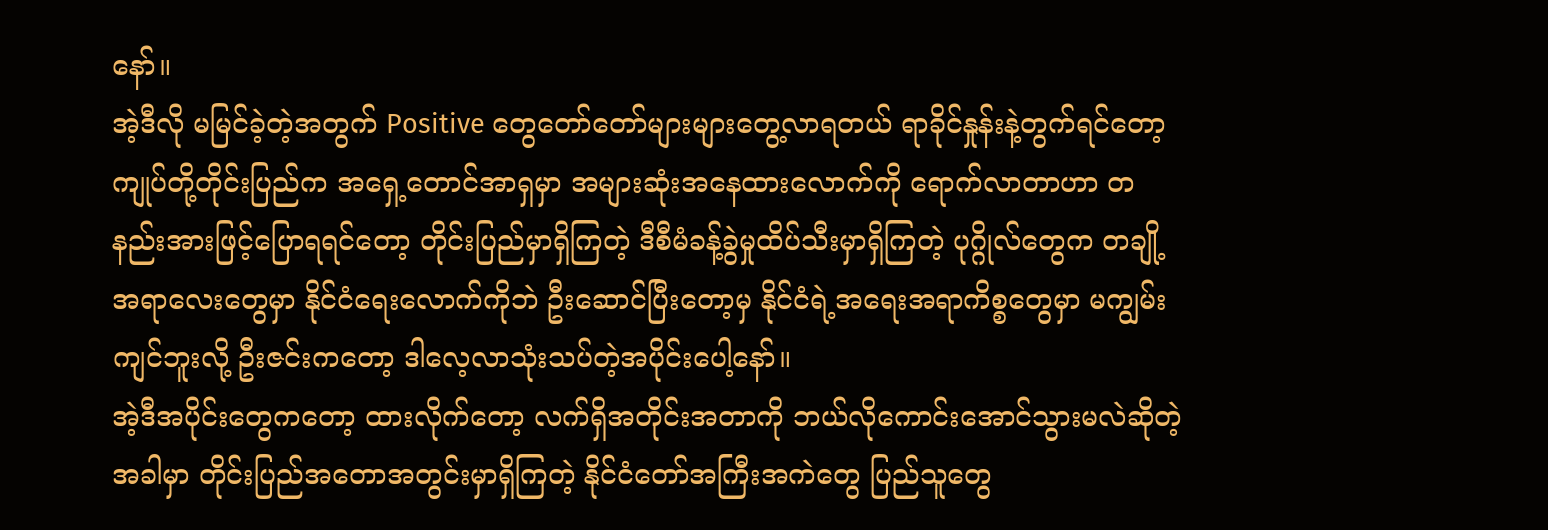နော်။
အဲ့ဒီလို မမြင်ခဲ့တဲ့အတွက် Positive တွေတော်တော်များများတွေ့လာရတယ် ရာခိုင်နှုန်းနဲ့တွက်ရင်တော့ ကျုပ်တို့တိုင်းပြည်က အရှေ့တောင်အာရှမှာ အများဆုံးအနေထားလောက်ကို ရောက်လာတာဟာ တနည်းအားဖြင့်ပြောရရင်တော့ တိုင်းပြည်မှာရှိကြတဲ့ ဒီစီမံခန့်ခွဲမှုထိပ်သီးမှာရှိကြတဲ့ ပုဂ္ဂိုလ်တွေက တချို့အရာလေးတွေမှာ နိုင်ငံရေးလောက်ကိုဘဲ ဦးဆောင်ပြီးတော့မှ နိုင်ငံရဲ့အရေးအရာကိစ္စတွေမှာ မကျွမ်းကျင်ဘူးလို့ ဦးဇင်းကတော့ ဒါလေ့လာသုံးသပ်တဲ့အပိုင်းပေါ့နော်။
အဲ့ဒီအပိုင်းတွေကတော့ ထားလိုက်တော့ လက်ရှိအတိုင်းအတာကို ဘယ်လိုကောင်းအောင်သွားမလဲဆိုတဲ့အခါမှာ တိုင်းပြည်အတောအတွင်းမှာရှိကြတဲ့ နိုင်ငံတော်အကြီးအကဲတွေ ပြည်သူတွေ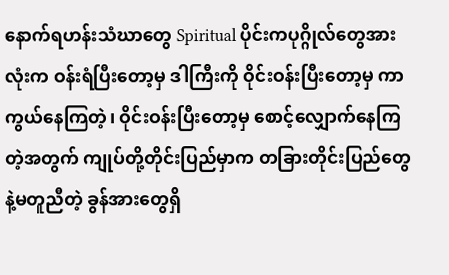နောက်ရဟန်းသံဃာတွေ Spiritual ပိုင်းကပုဂ္ဂိုလ်တွေအားလုံးက ဝန်းရံပြီးတော့မှ ဒါကြီးကို ဝိုင်းဝန်းပြီးတော့မှ ကာကွယ်နေကြတဲ့၊ ဝိုင်းဝန်းပြီးတော့မှ စောင့်လျှောက်နေကြတဲ့အတွက် ကျုပ်တို့တိုင်းပြည်မှာက တခြားတိုင်းပြည်တွေနဲ့မတူညီတဲ့ ခွန်အားတွေရှိ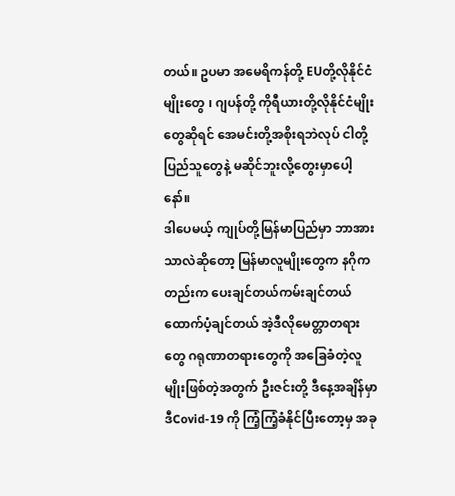တယ်။ ဥပမာ အမေရိကန်တို့ EUတို့လိုနိုင်ငံမျိုးတွေ ၊ ဂျပန်တို့ ကိုရီယားတို့လိုနိုင်ငံမျိုးတွေဆိုရင် အေမင်းတို့အစိုးရဘဲလုပ် ငါတို့ပြည်သူတွေနဲ့ မဆိုင်ဘူးလို့တွေးမှာပေါ့နော်။
ဒါပေမယ့် ကျုပ်တို့မြန်မာပြည်မှာ ဘာအားသာလဲဆိုတော့ မြန်မာလူမျိုးတွေက နဂိုကတည်းက ပေးချင်တယ်ကမ်းချင်တယ် ထောက်ပံ့ချင်တယ် အဲ့ဒီလိုမေတ္တာတရားတွေ ဂရုဏာတရားတွေကို အခြေခံတဲ့လူမျိုးဖြစ်တဲ့အတွက် ဦးဇင်းတို့ ဒီနေ့အချိန်မှာ ဒီCovid-19 ကို ကြံ့ကြံ့ခံနိုင်ပြီးတော့မှ အခု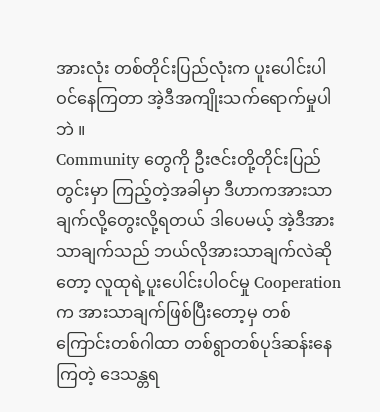အားလုံး တစ်တိုင်းပြည်လုံးက ပူးပေါင်းပါဝင်နေကြတာ အဲ့ဒီအကျိုးသက်ရောက်မှုပါဘဲ ။
Community တွေကို ဦးဇင်းတို့တိုင်းပြည်တွင်းမှာ ကြည့်တဲ့အခါမှာ ဒီဟာကအားသာချက်လို့တွေးလို့ရတယ် ဒါပေမယ့် အဲ့ဒီအားသာချက်သည် ဘယ်လိုအားသာချက်လဲဆိုတော့ လူထုရဲ့ပူးပေါင်းပါဝင်မှု Cooperation က အားသာချက်ဖြစ်ပြီးတော့မှ တစ်ကြောင်းတစ်ဂါထာ တစ်ရွာတစ်ပုဒ်ဆန်းနေကြတဲ့ ဒေသန္တရ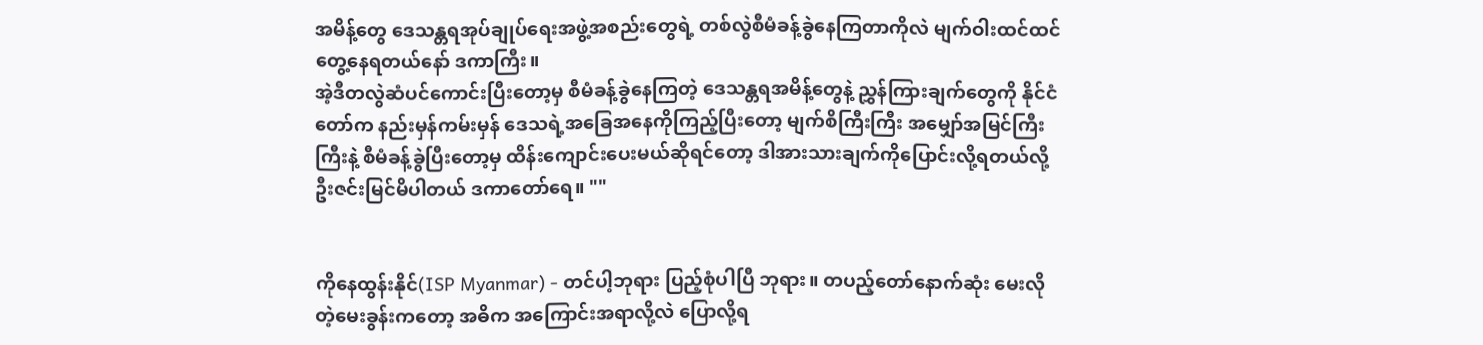အမိန့်တွေ ဒေသန္တရအုပ်ချုပ်ရေးအဖွဲ့အစည်းတွေရဲ့ တစ်လွဲစီမံခန့်ခွဲနေကြတာကိုလဲ မျက်ဝါးထင်ထင် တွေ့နေရတယ်နော် ဒကာကြီး။
အဲ့ဒီတလွဲဆံပင်ကောင်းပြီးတော့မှ စီမံခန့်ခွဲနေကြတဲ့ ဒေသန္တရအမိန့်တွေနဲ့ ညွှန်ကြားချက်တွေကို နိုင်ငံတော်က နည်းမှန်ကမ်းမှန် ဒေသရဲ့အခြေအနေကိုကြည့်ပြီးတော့ မျက်စိကြီးကြီး အမျှော်အမြင်ကြီးကြီးနဲ့ စီမံခန့်ခွဲပြီးတော့မှ ထိန်းကျောင်းပေးမယ်ဆိုရင်တော့ ဒါအားသားချက်ကိုပြောင်းလို့ရတယ်လို့ ဦးဇင်းမြင်မိပါတယ် ဒကာတော်ရေ။ ""


ကိုနေထွန်းနိုင်(ISP Myanmar) - တင်ပါ့ဘုရား ပြည့်စုံပါပြီ ဘုရား။ တပည့်တော်နောက်ဆုံး မေးလိုတဲ့မေးခွန်းကတော့ အဓိက အကြောင်းအရာလို့လဲ ပြောလို့ရ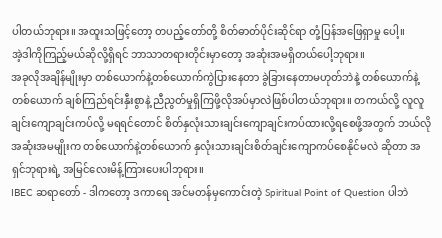ပါတယ်ဘုရား။ အထူးသဖြင့်တော့ တပည့်တော်တို့ စိတ်ဓာတ်ပိုင်းဆိုင်ရာ တုံ့ပြန်အဖြေရှာမှု ပေါ့။
အဲ့ဒါကိုကြည့်မယ်ဆိုလို့ရှိရင် ဘာသာတရားတိုင်းမှာတော့ အဆုံးအမရှိတယ်ပေါ့ဘုရား။
အခုလိုအချိန်မျိုးမှာ တစ်ယောက်နဲ့တစ်ယောက်ကွဲပြားနေတာ ခွဲခြားနေတာမဟုတ်ဘဲနဲ့ တစ်ယောက်နဲ့တစ်ယောက် ချစ်ကြည်ရင်းနှီးစွာနဲ့ ညီညွတ်မှုရှိကြဖို့လိုအပ်မှာလဲဖြစ်ပါတယ်ဘုရား။ တကယ်လို့ လူလူချင်းကျောချင်းကပ်လို့ မရရင်တောင် စိတ်နှလုံးသားချင်းကျောချင်းကပ်ထားလို့ရစေဖို့အတွက် ဘယ်လိုအဆုံးအမမျိုးက တစ်ယောက်နဲ့တစ်ယောက် နှလုံးသားချင်းစိတ်ချင်းကျောကပ်စေနိုင်မလဲ ဆိုတာ အရှင်ဘုရားရဲ့ အမြင်လေးမိန့်ကြားပေးပါဘုရား။
IBEC ဆရာတော် - ဒါကတော့ ဒကာရေ အင်မတန်မှကောင်းတဲ့ Spiritual Point of Question ပါဘဲ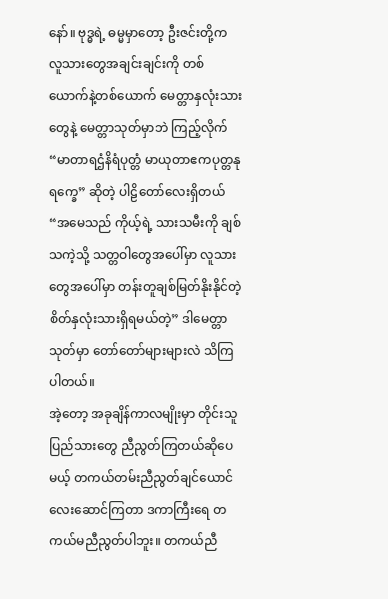နော်။ ဗုဒ္ဓရဲ့ ဓမ္မမှာတော့ ဦးဇင်းတို့က လူသားတွေအချင်းချင်းကို တစ်ယောက်နဲ့တစ်ယောက် မေတ္တာနှလုံးသားတွေနဲ့ မေတ္တာသုတ်မှာဘဲ ကြည့်လိုက် “မာတာရဌံနိရံပုတ္တံ မာယုတာဧကပုတ္တနုရက္ခေ” ဆိုတဲ့ ပါဠိတော်လေးရှိတယ် “အမေသည် ကိုယ့်ရဲ့ သားသမီးကို ချစ်သကဲ့သို့ သတ္တဝါတွေအပေါ်မှာ လူသားတွေအပေါ်မှာ တန်းတူချစ်မြတ်နိုးနိုင်တဲ့ စိတ်နှလုံးသားရှိရမယ်တဲ့” ဒါမေတ္တာသုတ်မှာ တော်တော်များများလဲ သိကြပါတယ်။
အဲ့တော့ အခုချိန်ကာလမျိုးမှာ တိုင်းသူပြည်သားတွေ ညီညွတ်ကြတယ်ဆိုပေမယ့် တကယ်တမ်းညီညွတ်ချင်ယောင်လေးဆောင်ကြတာ ဒကာကြီးရေ တကယ်မညီညွတ်ပါဘူး။ တကယ်ညီ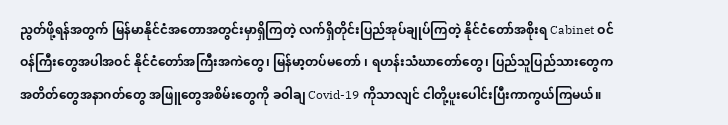ညွတ်ဖို့ရန်အတွက် မြန်မာနိုင်ငံအတောအတွင်းမှာရှိကြတဲ့ လက်ရှိတိုင်းပြည်အုပ်ချုပ်ကြတဲ့ နိုင်ငံတော်အစိုးရ Cabinet ဝင် ဝန်ကြီးတွေအပါအဝင် နိုင်ငံတော်အကြီးအကဲတွေ၊ မြန်မာ့တပ်မတော် ၊ ရဟန်းသံဃာတော်တွေ၊ ပြည်သူပြည်သားတွေက အတိတ်တွေအနာဂတ်တွေ အဖြူတွေအစိမ်းတွေကို ခဝါချ Covid-19 ကိုသာလျင် ငါတို့ပူးပေါင်းပြီးကာကွယ်ကြမယ်။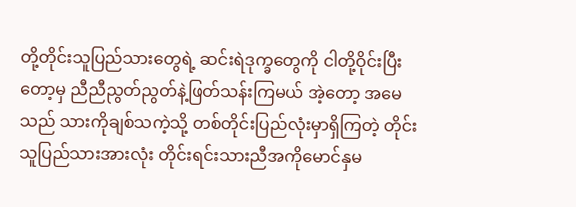တို့တိုင်းသူပြည်သားတွေရဲ့ ဆင်းရဲဒုက္ခတွေကို ငါတို့ဝိုင်းပြီးတော့မှ ညီညီညွတ်ညွတ်နဲ့ဖြတ်သန်းကြမယ် အဲ့တော့ အမေသည် သားကိုချစ်သကဲ့သို့ တစ်တိုင်းပြည်လုံးမှာရှိကြတဲ့ တိုင်းသူပြည်သားအားလုံး တိုင်းရင်းသားညီအကိုမောင်နှမ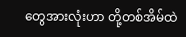တွေအားလုံးဟာ တို့တစ်အိမ်ထဲ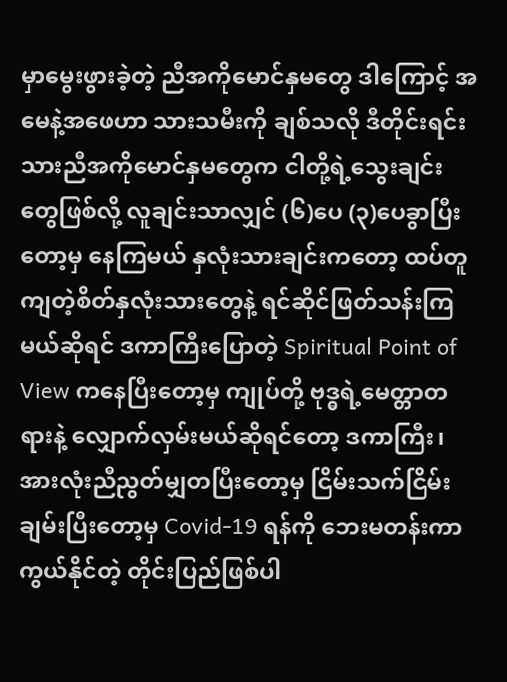မှာမွေးဖွားခဲ့တဲ့ ညီအကိုမောင်နှမတွေ ဒါကြောင့် အမေနဲ့အဖေဟာ သားသမီးကို ချစ်သလို ဒီတိုင်းရင်းသားညီအကိုမောင်နှမတွေက ငါတို့ရဲ့သွေးချင်းတွေဖြစ်လို့ လူချင်းသာလျှင် (၆)ပေ (၃)ပေခွာပြီးတော့မှ နေကြမယ် နှလုံးသားချင်းကတော့ ထပ်တူကျတဲ့စိတ်နှလုံးသားတွေနဲ့ ရင်ဆိုင်ဖြတ်သန်းကြမယ်ဆိုရင် ဒကာကြီးပြောတဲ့ Spiritual Point of View ကနေပြီးတော့မှ ကျုပ်တို့ ဗုဒ္ဓရဲ့မေတ္တာတရားနဲ့ လျှောက်လှမ်းမယ်ဆိုရင်တော့ ဒကာကြီး၊ အားလုံးညီညွတ်မျှတပြီးတော့မှ ငြိမ်းသက်ငြိမ်းချမ်းပြီးတော့မှ Covid-19 ရန်ကို ဘေးမတန်းကာကွယ်နိုင်တဲ့ တိုင်းပြည်ဖြစ်ပါ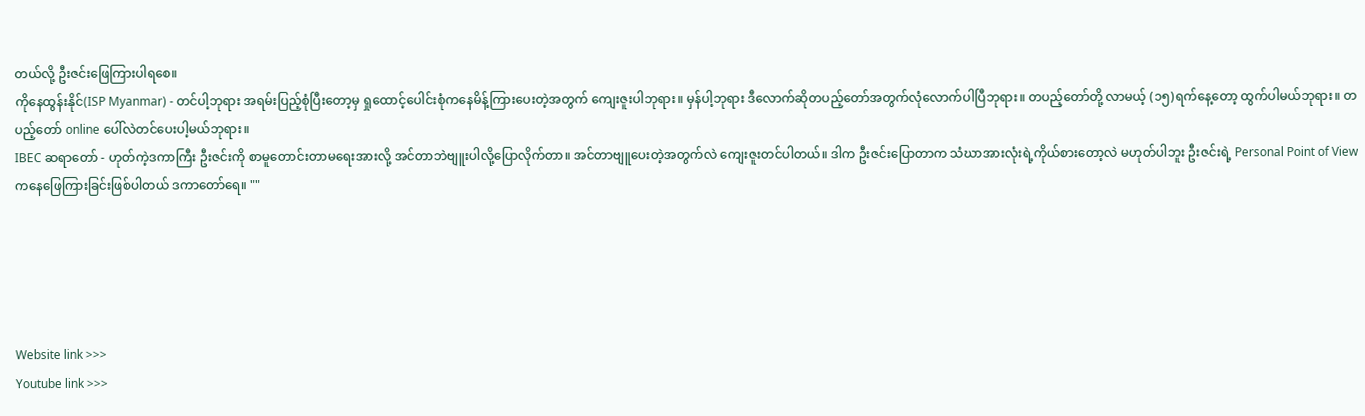တယ်လို့ ဦးဇင်းဖြေကြားပါရစေ။
ကိုနေထွန်းနိုင်(ISP Myanmar) - တင်ပါ့ဘုရား အရမ်းပြည့်စုံပြီးတော့မှ ရှုထောင့်ပေါင်းစုံကနေမိန့်ကြားပေးတဲ့အတွက် ကျေးဇူးပါဘုရား။ မှန်ပါ့ဘုရား ဒီလောက်ဆိုတပည့်တော်အတွက်လုံလောက်ပါပြီဘုရား။ တပည့်တော်တို့ လာမယ့် (၁၅)ရက်နေ့တော့ ထွက်ပါမယ်ဘုရား။ တပည့်တော် online ပေါ်လဲတင်ပေးပါ့မယ်ဘုရား။
IBEC ဆရာတော် - ဟုတ်ကဲ့ဒကာကြီး ဦးဇင်းကို စာမူတောင်းတာမရေးအားလို့ အင်တာဘဲဗျူးပါလို့ပြောလိုက်တာ။ အင်တာဗျူပေးတဲ့အတွက်လဲ ကျေးဇူးတင်ပါတယ်။ ဒါက ဦးဇင်းပြောတာက သံဃာအားလုံးရဲ့ကိုယ်စားတော့လဲ မဟုတ်ပါဘူး ဦးဇင်းရဲ့ Personal Point of View ကနေဖြေကြားခြင်းဖြစ်ပါတယ် ဒကာတော်ရေ။ ""





Website link >>>
Youtube link >>>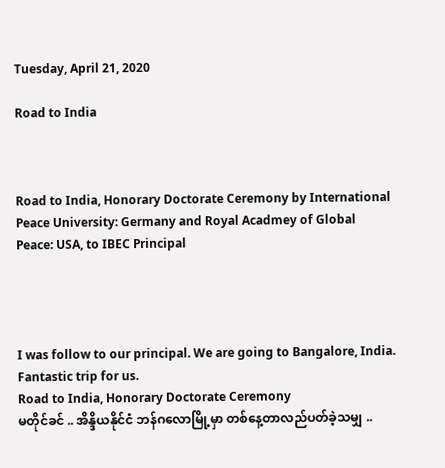Tuesday, April 21, 2020

Road to India



Road to India, Honorary Doctorate Ceremony by International Peace University: Germany and Royal Acadmey of Global Peace: USA, to IBEC Principal




I was follow to our principal. We are going to Bangalore, India. Fantastic trip for us.
Road to India, Honorary Doctorate Ceremony
မတိုင်ခင် .. အိန္ဒိယနိုင်ငံ ဘန်ဂလောမြို့မှာ တစ်နေ့တာလည်ပတ်ခဲ့သမျှ ..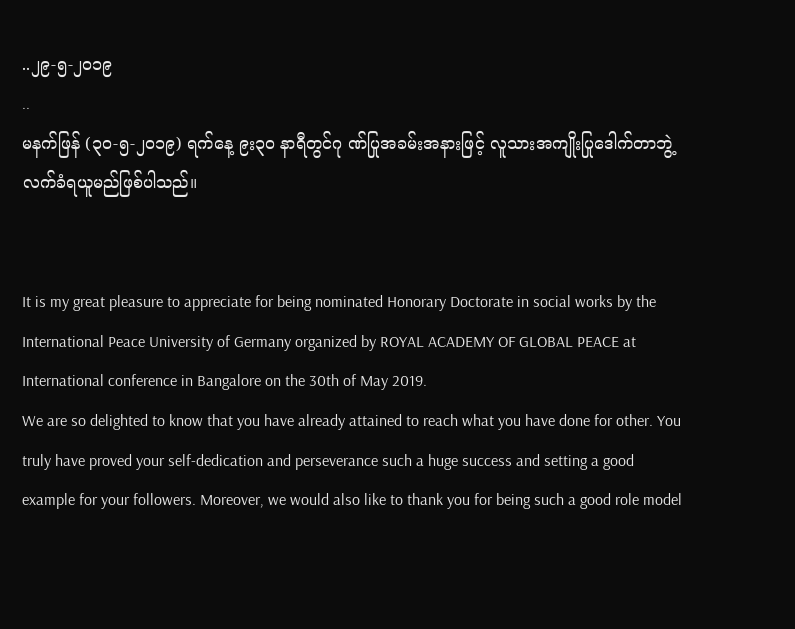..၂၉-၅-၂၀၁၉
..
မနက်ဖြန် (၃၀-၅-၂၀၁၉) ရက်နေ့ ၉း၃၀ နာရီတွင်ဂု ဏ်ပြုအခမ်းအနားဖြင့် လူသားအကျိုးပြုဒေါက်တာဘွဲ့ လက်ခံရယူမည်ဖြစ်ပါသည်။


It is my great pleasure to appreciate for being nominated Honorary Doctorate in social works by the International Peace University of Germany organized by ROYAL ACADEMY OF GLOBAL PEACE at International conference in Bangalore on the 30th of May 2019.
We are so delighted to know that you have already attained to reach what you have done for other. You truly have proved your self-dedication and perseverance such a huge success and setting a good example for your followers. Moreover, we would also like to thank you for being such a good role model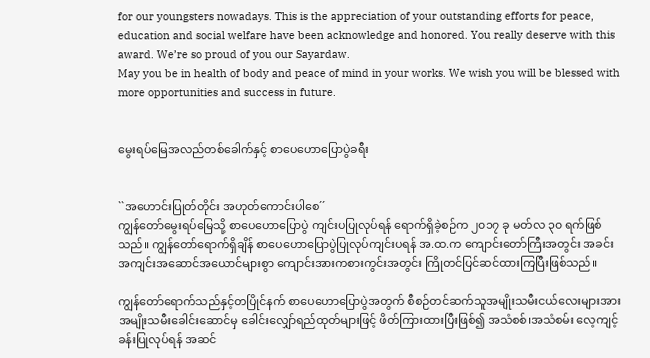for our youngsters nowadays. This is the appreciation of your outstanding efforts for peace, education and social welfare have been acknowledge and honored. You really deserve with this award. We’re so proud of you our Sayardaw.
May you be in health of body and peace of mind in your works. We wish you will be blessed with more opportunities and success in future.


မွေးရပ်မြေအလည်တစ်ခေါက်နှင့် စာပေဟောပြောပွဲခရီး


``အဟောင်းပြုတ်တိုင်း အဟုတ်ကောင်းပါစေ´´
ကျွန်တော်မွေးရပ်မြေသို့ စာပေဟောပြောပွဲ ကျင်းပပြုလုပ်ရန် ရောက်ရှိခဲ့စဉ်က ၂၀၁၇ ခု မတ်လ ၃၀ ရက်ဖြစ်သည်။ ကျွန်တော်ရောက်ရှိချိန် စာပေဟောပြောပွဲပြုလုပ်ကျင်းပရန် အ.ထ.က ကျောင်းတော်ကြီးအတွင်း အခင်းအကျင်းအဆောင်အယောင်များစွာ ကျောင်းအားကစားကွင်းအတွင်း ကြိုတင်ပြင်ဆင်ထားကြပြီးဖြစ်သည်။

ကျွန်တော်ရောက်သည်နှင့်တပြိုင်နက် စာပေဟောပြောပွဲအတွက် စီစဉ်တင်ဆက်သူအမျိုးသမီးငယ်လေးများအား အမျိုးသမီးခေါင်းဆောင်မှ ခေါင်းလျှော်ရည်ထုတ်များဖြင့် ဖိတ်ကြားထားပြီးဖြစ်၍ အသံစစ်၊အသံစမ်း လေ့ကျင့်ခန်းပြုလုပ်ရန် အဆင်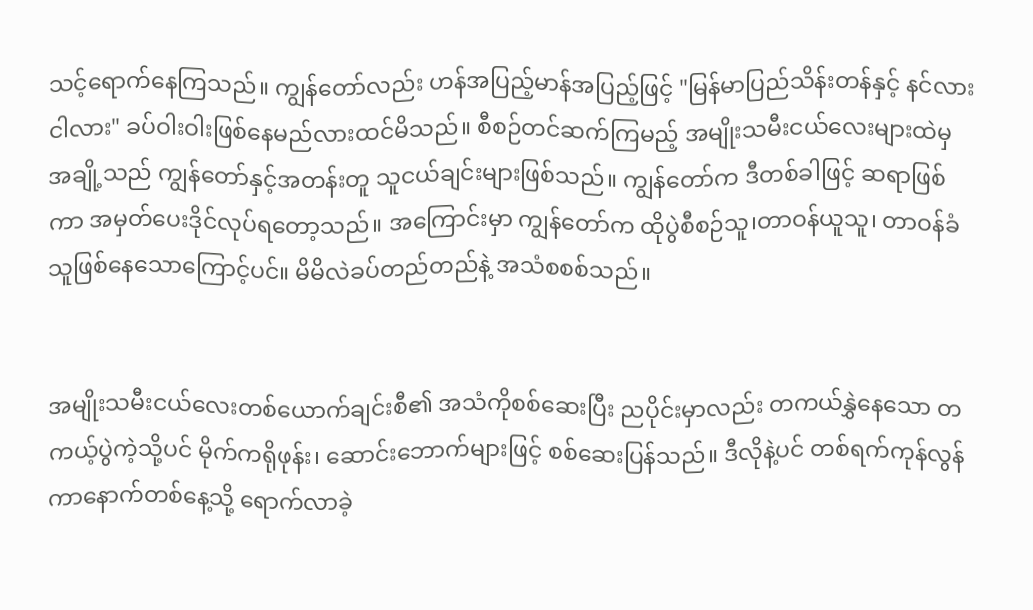သင့်ရောက်နေကြသည်။ ကျွန်တော်လည်း ဟန်အပြည့်မာန်အပြည့်ဖြင့် "မြန်မာပြည်သိန်းတန်နှင့် နင်လားငါလား" ခပ်ဝါးဝါးဖြစ်နေမည်လားထင်မိသည်။ စီစဉ်တင်ဆက်ကြမည့် အမျိုးသမီးငယ်လေးများထဲမှ အချို့သည် ကျွန်တော်နှင့်အတန်းတူ သူငယ်ချင်းများဖြစ်သည်။ ကျွန်တော်က ဒီတစ်ခါဖြင့် ဆရာဖြစ်ကာ အမှတ်ပေးဒိုင်လုပ်ရတော့သည်။ အကြောင်းမှာ ကျွန်တော်က ထိုပွဲစီစဉ်သူ၊တာဝန်ယူသူ၊ တာဝန်ခံသူဖြစ်နေသောကြောင့်ပင်။ မိမိလဲခပ်တည်တည်နဲ့ အသံစစစ်သည်။


အမျိုးသမီးငယ်လေးတစ်ယောက်ချင်းစီ၏ အသံကိုစစ်ဆေးပြီး ညပိုင်းမှာလည်း တကယ်နွှဲနေသော တကယ့်ပွဲကဲ့သို့ပင် မိုက်ကရိုဖုန်း၊ ဆောင်းဘောက်များဖြင့် စစ်ဆေးပြန်သည်။ ဒီလိုနဲ့ပင် တစ်ရက်ကုန်လွန်ကာနောက်တစ်နေ့သို့ ရောက်လာခဲ့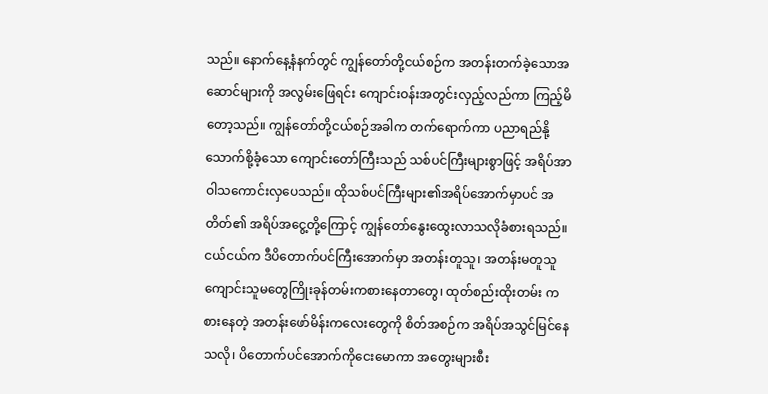သည်။ နောက်နေ့နံနက်တွင် ကျွန်တော်တို့ငယ်စဉ်က အတန်းတက်ခဲ့သောအဆောင်များကို အလွမ်းဖြေရင်း ကျောင်းဝန်းအတွင်းလှည့်လည်ကာ ကြည့်မိတော့သည်။ ကျွန်တော်တို့ငယ်စဉ်အခါက တက်ရောက်ကာ ပညာရည်နို့သောက်စို့ခံ့သော ကျောင်းတော်ကြီးသည် သစ်ပင်ကြီးများစွာဖြင့် အရိပ်အာဝါသကောင်းလှပေသည်။ ထိုသစ်ပင်ကြီးများ၏အရိပ်အောက်မှာပင် အတိတ်၏ အရိပ်အငွေ့တို့ကြောင့် ကျွန်တော်နွေးထွေးလာသလိုခံစားရသည်။ ငယ်ငယ်က ဒီပိတောက်ပင်ကြီးအောက်မှာ အတန်းတူသူ၊ အတန်းမတူသူ ကျောင်းသူမတွေကြိုးခုန်တမ်းကစားနေတာတွေ၊ ထုတ်စည်းထိုးတမ်း ကစားနေတဲ့ အတန်းဖော်မိန်းကလေးတွေကို စိတ်အစဉ်က အရိပ်အသွင်မြင်နေသလို၊ ပိတောက်ပင်အောက်ကိုငေးမောကာ အတွေးများစီး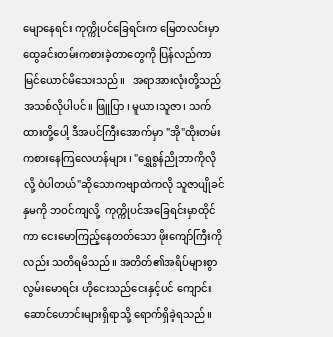မျောနေရင်း ကုက္ကိုပင်ခြေရင်းက မြေတလင်းမှာ ထွေခင်းတမ်းကစားခဲ့တာတွေကို ပြန်လည်ကာမြင်ယောင်မိသေးသည်။   အရာအားလုံးတို့သည်အသစ်လိုပါပင်။ ဖြူပြာ ၊ မူယာ၊သူဇာ၊ သက်ထားတို့ပေါ့ ဒီအပင်ကြီးအောက်မှာ "အို"ထိုးတမ်းကစားနေကြလေဟန်များ ၊ "ရွှေစွန်ညိုဘာကိုလိုလို့ ဝဲပါတယ်"ဆိုသောကဗျာထဲကလို သူဇာပျိုခင်နှမကို ဘဝင်ကျလို့  ကုက္ကိုပင်အခြေရင်းမှာထိုင်ကာ ငေးမောကြည့်နေတတ်သော ဖိုးကျော်ကြီးကိုလည်း သတိရမိသည်။ အတိတ်၏အရိပ်များစွာ လွမ်းမောရင်း ဟိုငေးသည်ငေးနှင့်ပင် ကျောင်းဆောင်ဟောင်းများရှိရာသို့ ရောက်ရှိခဲ့ရသည်။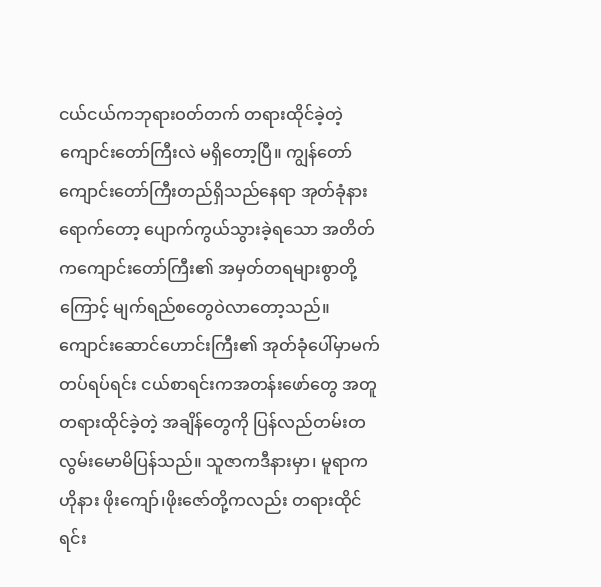ငယ်ငယ်ကဘုရားဝတ်တက် တရားထိုင်ခဲ့တဲ့ကျောင်းတော်ကြီးလဲ မရှိတော့ပြီ။ ကျွန်တော် ကျောင်းတော်ကြီးတည်ရှိသည်နေရာ အုတ်ခုံနားရောက်တော့ ပျောက်ကွယ်သွားခဲ့ရသော အတိတ်ကကျောင်းတော်ကြီး၏ အမှတ်တရများစွာတို့ကြောင့် မျက်ရည်စတွေဝဲလာတော့သည်။ ကျောင်းဆောင်ဟောင်းကြီး၏ အုတ်ခုံပေါ်မှာမက်တပ်ရပ်ရင်း ငယ်စာရင်းကအတန်းဖော်တွေ အတူတရားထိုင်ခဲ့တဲ့ အချိန်တွေကို ပြန်လည်တမ်းတလွမ်းမောမိပြန်သည်။ သူဇာကဒီနားမှာ၊ မူရာကဟိုနား ဖိုးကျော်၊ဖိုးဇော်တို့ကလည်း တရားထိုင်ရင်း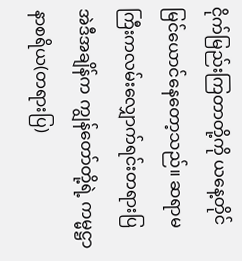ငိုက်မြည်းကြတာတို့ကို ယနေ့တိုင်မြင်ယောင်နေတော့သည်။ ဆရာမကြီးကလမ်းလျှောက်ရင်းတရားပြ အဲဒီအချိန်က ကျွန်တော်တို့ရဲ့ ကမ္မဋ္ဌာနာစရိယ(တရားပြ)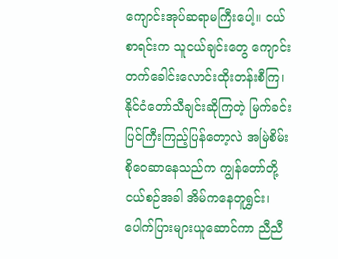ကျောင်းအုပ်ဆရာမကြီးပေါ့။ ငယ်စာရင်းက သူငယ်ချင်းတွေ ကျောင်းတက်ခေါင်းလောင်းထိုးတန်းစီကြ၊ နိုင်ငံတော်သီချင်းဆိုကြတဲ့ မြက်ခင်းပြင်ကြီးကြည့်ပြန်တော့လဲ အမြဲစိမ်းစိုဝေဆာနေသည်က ကျွန်တော်တို့ငယ်စဉ်အခါ အိမ်ကနေတူရွှင်း၊ပေါက်ပြားများယူဆောင်ကာ ညီညီ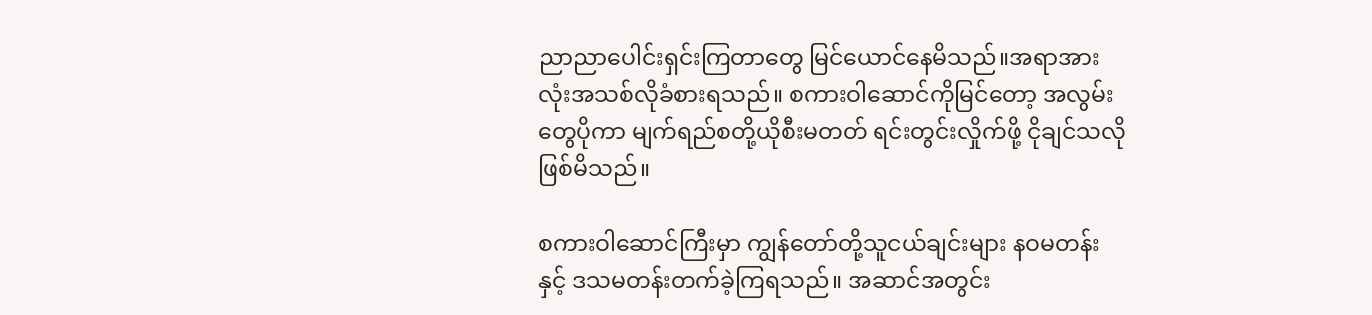ညာညာပေါင်းရှင်းကြတာတွေ မြင်ယောင်နေမိသည်။အရာအားလုံးအသစ်လိုခံစားရသည်။ စကားဝါဆောင်ကိုမြင်တော့ အလွမ်းတွေပိုကာ မျက်ရည်စတို့ယိုစီးမတတ် ရင်းတွင်းလှိုက်ဖို့ ငိုချင်သလိုဖြစ်မိသည်။

စကားဝါဆောင်ကြီးမှာ ကျွန်တော်တို့သူငယ်ချင်းများ နဝမတန်းနှင့် ဒသမတန်းတက်ခဲ့ကြရသည်။ အဆာင်အတွင်း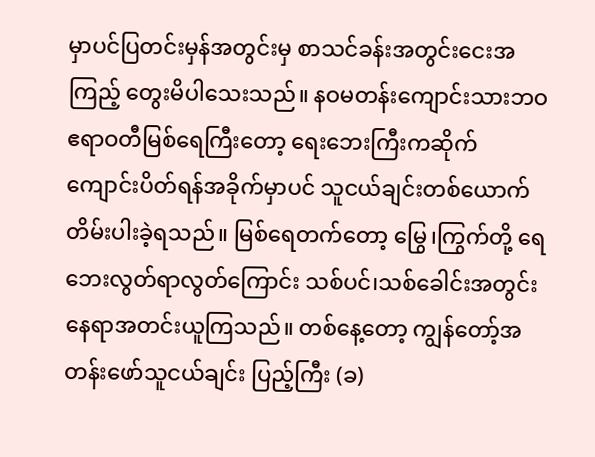မှာပင်ပြတင်းမှန်အတွင်းမှ စာသင်ခန်းအတွင်းငေးအကြည့် တွေးမိပါသေးသည်။ နဝမတန်းကျောင်းသားဘဝ ဧရာဝတီမြစ်ရေကြီးတော့ ရေးဘေးကြီးကဆိုက် ကျောင်းပိတ်ရန်အခိုက်မှာပင် သူငယ်ချင်းတစ်ယောက် တိမ်းပါးခဲ့ရသည်။ မြစ်ရေတက်တော့ မြွေ၊ကြွက်တို့ ရေဘေးလွတ်ရာလွတ်ကြောင်း သစ်ပင်၊သစ်ခေါင်းအတွင်း နေရာအတင်းယူကြသည်။ တစ်နေ့တော့ ကျွန်တော့်အတန်းဖော်သူငယ်ချင်း ပြည့်ကြီး (ခ)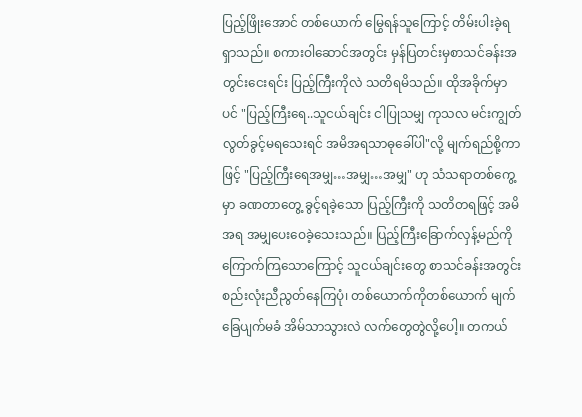ပြည့်ဖြိုးအောင် တစ်ယောက် မြွေရန်သူကြောင့် တိမ်းပါးခဲ့ရရှာသည်။ စကားဝါဆောင်အတွင်း မှန်ပြတင်းမှစာသင်ခန်းအတွင်းငေးရင်း ပြည့်ကြီးကိုလဲ သတိရမိသည်။ ထိုအခိုက်မှာပင် "ပြည့်ကြီးရေ..သူငယ်ချင်း ငါပြုသမျှ ကုသလ မင်းကျွတ်လွတ်ခွင့်မရသေးရင် အမိအရသာဓုခေါ်ပါ"လို့ မျက်ရည်စို့ကာဖြင့် "ပြည့်ကြီးရေအမျှ…အမျှ…အမျှ" ဟု သံသရာတစ်ကွေ့မှာ ခဏတာတွေ့ ခွင့်ရခဲ့သော ပြည့်ကြီးကို သတိတရဖြင့် အမိအရ အမျှပေးဝေခဲ့သေးသည်။ ပြည့်ကြီးခြောက်လှန့်မည်ကို ကြောက်ကြသောကြောင့် သူငယ်ချင်းတွေ စာသင်ခန်းအတွင်း စည်းလုံးညီညွတ်နေကြပုံ၊ တစ်ယောက်ကိုတစ်ယောက် မျက်ခြေပျက်မခံ အိမ်သာသွားလဲ လက်တွေတွဲလို့ပေါ့။ တကယ်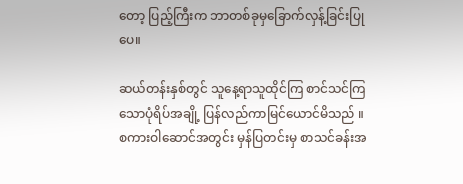တော့ ပြည့်ကြီးက ဘာတစ်ခုမှခြောက်လှန့်ခြင်းပြုပေ။

ဆယ်တန်းနှစ်တွင် သူနေ့ရာသူထိုင်ကြ စာင်သင်ကြသောပုံရိပ်အချို့ ပြန်လည်ကာမြင်ယောင်မိသည် ။ စကားဝါဆောင်အတွင်း မှန်ပြတင်းမှ စာသင်ခန်းအ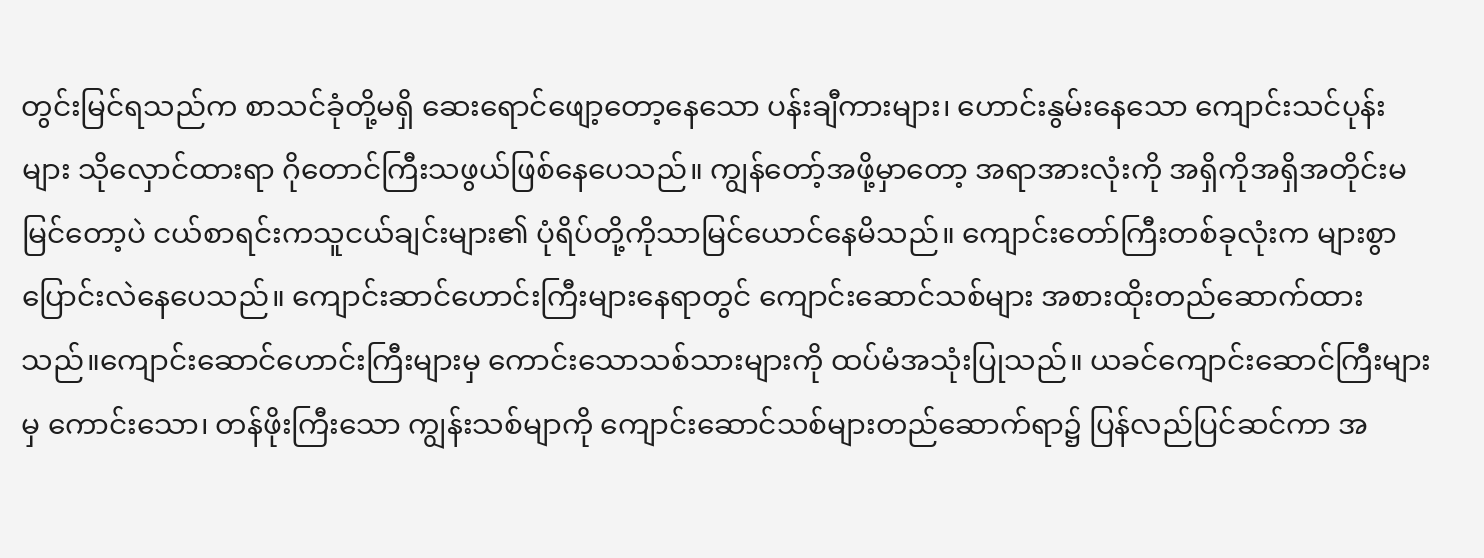တွင်းမြင်ရသည်က စာသင်ခုံတို့မရှိ ဆေးရောင်ဖျော့တော့နေသော ပန်းချီကားများ၊ ဟောင်းနွမ်းနေသော ကျောင်းသင်ပုန်းများ သိုလှောင်ထားရာ ဂိုတောင်ကြီးသဖွယ်ဖြစ်နေပေသည်။ ကျွန်တော့်အဖို့မှာတော့ အရာအားလုံးကို အရှိကိုအရှိအတိုင်းမမြင်တော့ပဲ ငယ်စာရင်းကသူငယ်ချင်းများ၏ ပုံရိပ်တို့ကိုသာမြင်ယောင်နေမိသည်။ ကျောင်းတော်ကြီးတစ်ခုလုံးက များစွာပြောင်းလဲနေပေသည်။ ကျောင်းဆာင်ဟောင်းကြီးများနေရာတွင် ကျောင်းဆောင်သစ်များ အစားထိုးတည်ဆောက်ထားသည်။ကျောင်းဆောင်ဟောင်းကြီးများမှ ကောင်းသောသစ်သားများကို ထပ်မံအသုံးပြုသည်။ ယခင်ကျောင်းဆောင်ကြီးများမှ ကောင်းသော၊ တန်ဖိုးကြီးသော ကျွန်းသစ်မျာကို ကျောင်းဆောင်သစ်များတည်ဆောက်ရာ၌ ပြန်လည်ပြင်ဆင်ကာ အ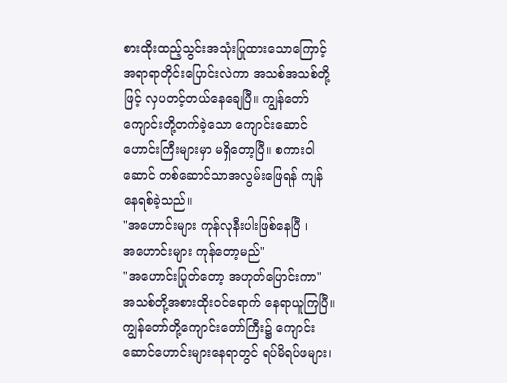စားထိုးထည့်သွင်းအသုံးပြုထားသောကြောင့် အရာရာတိုင်းပြောင်းလဲကာ အသစ်အသစ်တို့ ဖြင့် လှပတင့်တယ်နေချေပြီ။ ကျွန်တော်ကျောင်းတို့တက်ခဲ့သော ကျောင်းဆောင်ဟောင်းကြီးများမှာ မရှိတော့ပြီ။ စကားဝါဆောင် တစ်ဆောင်သာအလွမ်းဖြေရန် ကျန်နေရစ်ခဲ့သည်။
"အဟောင်းများ ကုန်လုနီးပါးဖြစ်နေပြီ ၊
အဟောင်းများ ကုန်တော့မည်"
"အဟောင်းပြုတ်တော့ အဟုတ်ပြောင်းကာ" အသစ်တို့အစားထိုးဝင်ရောက် နေရာယူကြပြီ။ ကျွန်တော်တို့ကျောင်းတော်ကြီး၌ ကျောင်းဆောင်ဟောင်းများနေရာတွင် ရပ်မိရပ်ဖများ၊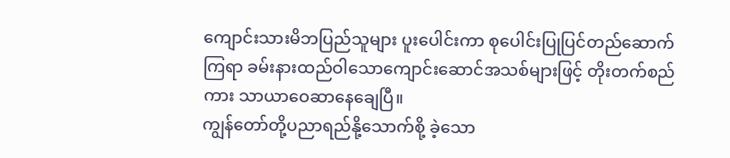ကျောင်းသားမိဘပြည်သူများ ပူးပေါင်းကာ စုပေါင်းပြုပြင်တည်ဆောက်ကြရာ ခမ်းနားထည်ဝါသောကျောင်းဆောင်အသစ်များဖြင့် တိုးတက်စည်ကား သာယာဝေဆာနေချေပြီ။
ကျွန်တော်တို့ပညာရည်နို့သောက်စို့ ခဲ့သော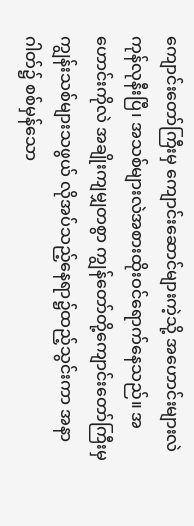ကျောင်းတော်ကြီးမှ ကျောင်းဆောင်များကဲ့သို့ အဟောင်းများလဲကုန်လုနီးပြီ၊ အသစ်များလဲအစားထိုးဝင်ရောက်နေသည်။ အဟောင်းကိုလဲ အချိုးကျမျှတစွာ ကျွန်တော်တို့ကျောင်းတော်ကြီးမှ ကျွန်းသစ်များသဖွယ် လိုအပ်သည့်နေရာ၌ထည့်သွင်းကာ အနာဂါတ်၌ စစ်မှန်သော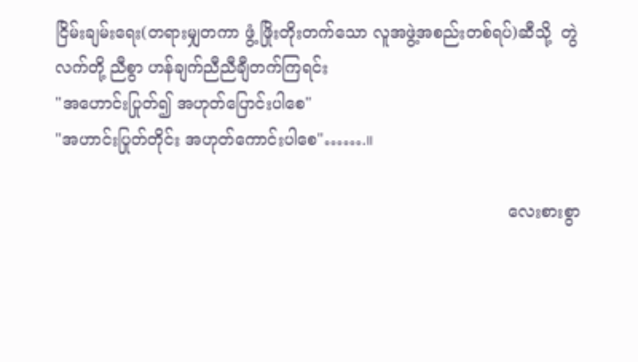ငြိမ်းချမ်းရေး(တရားမျှတကာ ဖွံ့ ဖြိုးတိုးတက်သော လူအဖွဲ့အစည်းတစ်ရပ်)ဆီသို့  တွဲလက်တို့ ညီစွာ ဟန်ချက်ညီညီချီတက်ကြရင်း
"အဟောင်းပြုတ်၍ အဟုတ်ပြောင်းပါစေ"
"အဟာင်းပြုတ်တိုင်း အဟုတ်ကောင်းပါစေ"…….။

                                                                                       လေးစားစွာ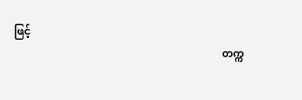ဖြင့်
                                                                                တက္က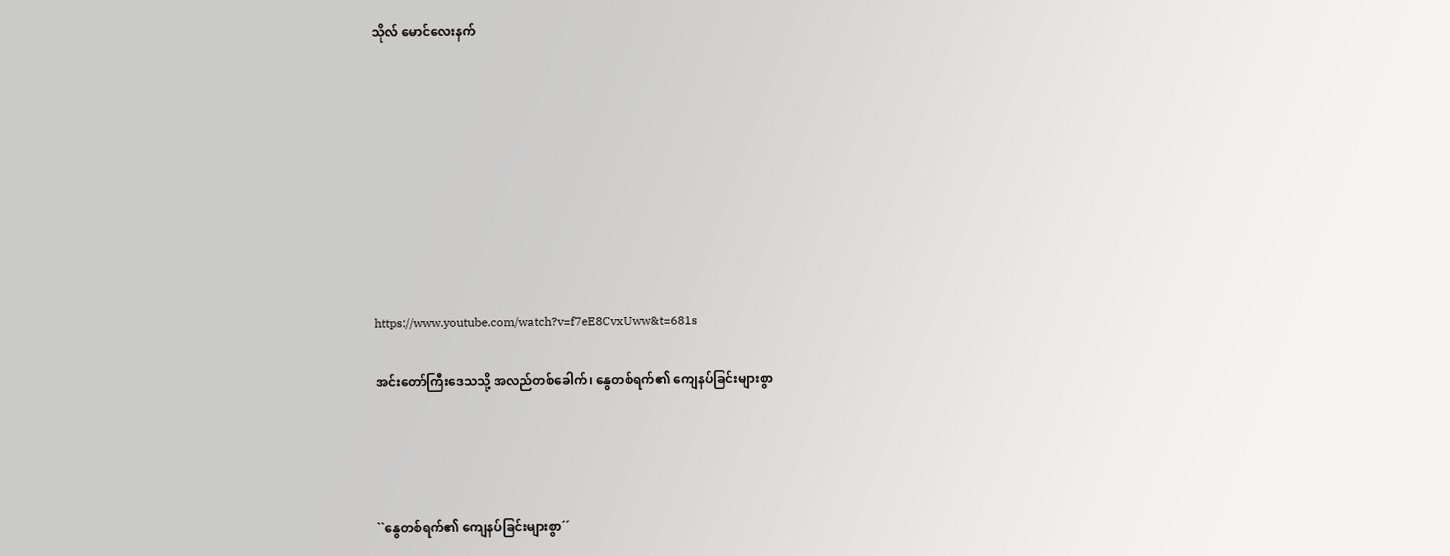သိုလ် မောင်လေးနက်









https://www.youtube.com/watch?v=f7eE8CvxUww&t=681s

အင်းတော်ကြီးဒေသသို့ အလည်တစ်ခေါက်၊ နွေတစ်ရက်၏ ကျေနပ်ခြင်းများစွာ




``နွေတစ်ရက်၏ ကျေနပ်ခြင်းများစွာ´´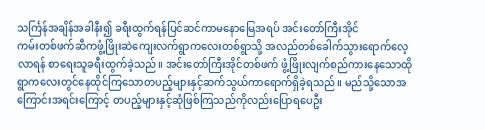သင်္ကြန်အချိန်အခါနီး၍ ခရီးထွက်ရန်ပြင်ဆင်ကာမနောမြေအရပ် အင်းတော်ကြီးအိုင်
ကမ်းတစ်ဖက်ဆီကဖွံ့ဖြိုးဆဲကျေးလက်ရွာကလေးတစ်ရွာသို့ အလည်တစ်ခေါက်သွားရောက်လေ့လာရန် စာရေးသူခရီးထွက်ခဲ့သည်။ အင်းတော်ကြီးအိုင်တစ်ဖက် ဖွံ့ဖြိုးလျက်စည်ကားနေသောထိုရွာကလေးတွင်နေထိုင်ကြသောတပည့်များနှင့်ဆက်သွယ်ကာရောက်ရှိခဲ့ရသည်။ မည်သို့သောအကြောင်းအရင်းကြောင့် တပည့်များနှင့်ဆုံဖြစ်ကြသည်ကိုလည်းပြောရပေဦး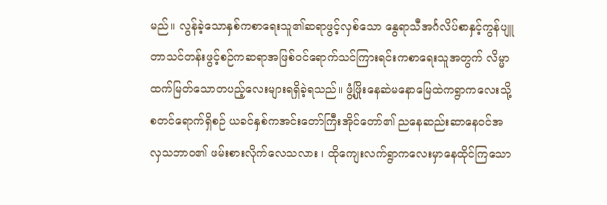မည်။ လွန်ခဲ့သောနှစ်ကစာရေးသူ၏ဆရာဖွင့်လှစ်သော နွေရာသီအင်္ဂလိပ်စာနှင့်ကွန်ပျူတာသင်တန်းဖွင့်စဉ်ကဆရာအဖြစ်ဝင်ရောက်သင်ကြားရင်းကစာရေးသူအတွက် လိမ္မာထက်မြတ်သောတပည့်လေးများရရှိခဲ့ရသည်။ ဖွံ့ဖြိုးနေဆဲမနောမြေထဲကရွာကလေးသို့စတင်ရောက်ရှိစဉ် ယခင်နှစ်ကအင်းတော်ကြီးအိုင်တော်၏ ညနေဆည်းဆာနေဝင်အလှသဘာဝ၏ ဖမ်းစားလိုက်လေသလား ၊ ထိုကျေးလက်ရွာကလေးမှာနေထိုင်ကြသော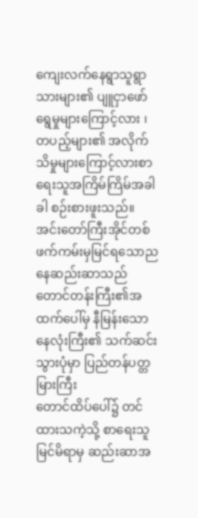ကျေးလက်နေရွာသူရွာသားများ၏ ပျူငှာဖော်ရွေမှုများကြောင့်လား ၊ တပည့်များ၏ အလိုက်သိမှုများကြောင့်လားစာရေးသူအကြိမ်ကြိမ်အခါခါ စဉ်းစားဖူးသည်။
အင်းတော်ကြီးအိုင်တစ်ဖက်ကမ်းမှမြင်ရသောညနေဆည်းဆာသည် တောင်တန်းကြီး၏အထက်ပေါ်မှ နီမြန်းသောနေလုံးကြီး၏ သက်ဆင်းသွားပုံမှာ ပြည်တန်ပတ္တမြားကြီး
တောင်ထိပ်ပေါ်၌ တင်ထားသကဲ့သို့ စာရေးသူမြင်မိရာမှ ဆည်းဆာအ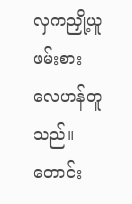လှကညှို့ယူဖမ်းစားလေဟန်တူ
သည်။ တောင်း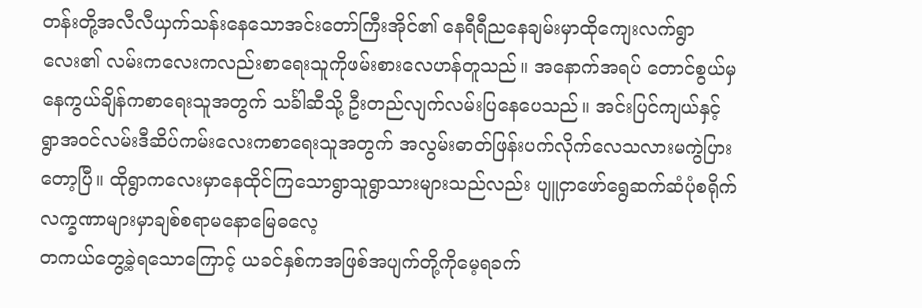တန်းတို့အလီလီယှက်သန်းနေသောအင်းတော်ကြီးအိုင်၏ နေရီရီညနေချမ်းမှာထိုကျေးလက်ရွာလေး၏ လမ်းကလေးကလည်းစာရေးသူကိုဖမ်းစားလေဟန်တူသည်။ အနောက်အရပ် တောင်စွယ်မှနေကွယ်ချိန်ကစာရေးသူအတွက် သင်္ခါဆီသို့ ဦးတည်လျက်လမ်းပြနေပေသည်။ အင်းပြင်ကျယ်နှင့် ရွာအဝင်လမ်းဒီဆိပ်ကမ်းလေးကစာရေးသူအတွက် အလွမ်းဓာတ်ဖြန်းပက်လိုက်လေသလားမကွဲပြားတော့ပြီ။ ထိုရွာကလေးမှာနေထိုင်ကြသောရွာသူရွာသားများသည်လည်း ပျူငှာဖော်ရွေဆက်ဆံပုံစရိုက်လက္ခဏာများမှာချစ်စရာမနောမြေဓလေ့
တကယ်တွေ့ခဲ့ရသောကြောင့် ယခင်နှစ်ကအဖြစ်အပျက်တို့ကိုမေ့ရခက်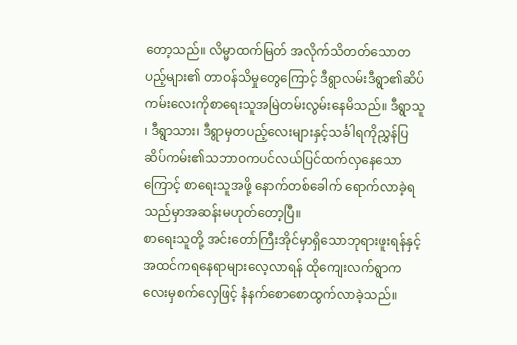တော့သည်။ လိမ္မာထက်မြတ် အလိုက်သိတတ်သောတပည့်များ၏ တာဝန်သိမှုတွေကြောင့် ဒီရွာလမ်းဒီရွာ၏ဆိပ်ကမ်းလေးကိုစာရေးသူအမြဲတမ်းလွမ်းနေမိသည်။ ဒီရွာသူ ၊ ဒီရွာသား၊ ဒီရွာမှတပည့်လေးများနှင့်သင်္ခါရကိုညွှန်ပြ ဆိပ်ကမ်း၏သဘာဝကပင်လယ်ပြင်ထက်လှနေသောကြောင့် စာရေးသူအဖို့ နောက်တစ်ခေါက် ရောက်လာခဲ့ရသည်မှာအဆန်းမဟုတ်တော့ပြီ။
စာရေးသူတို့ အင်းတော်ကြီးအိုင်မှာရှိသောဘုရားဖူးရန်နှင့်အထင်ကရနေရာများလေ့လာရန် ထိုကျေးလက်ရွာကလေးမှစက်လှေဖြင့် နံနက်စောစောထွက်လာခဲ့သည်။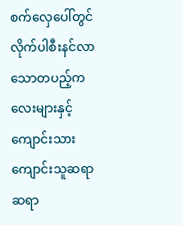စက်လှေပေါ်တွင် လိုက်ပါစီးနင်လာသောတပည့်ကလေးများနှင့် ကျောင်းသားကျောင်းသူဆရာဆရာ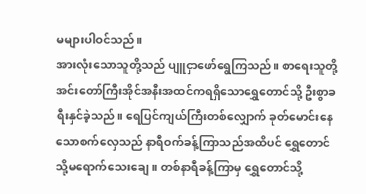မများပါဝင်သည်။
အားလုံးသောသူတို့သည် ပျူငှာဖော်ရွေကြသည်။ စာရေးသူတို့အင်းတော်ကြီးအိုင်အနီးအထင်ကရရှိသောရွှေတောင်သို့ ဦးစွာခရီးနှင်ခဲ့သည်။ ရေပြင်ကျယ်ကြီးတစ်လျှောက် ခုတ်မောင်းနေသောစက်လှေသည် နာရီဝက်ခန့်ကြာသည်အထိပင် ရွှေတောင်သို့မရောက်သေးချေ။ တစ်နာရီခန့်ကြာမှ ရွှေတောင်သို့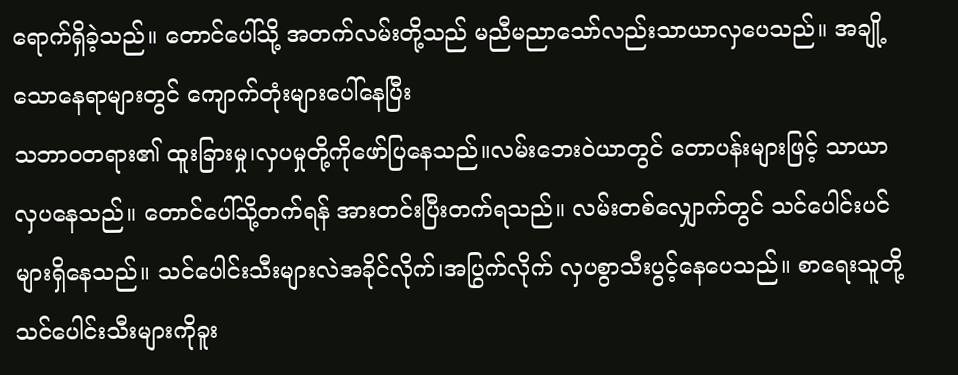ရောက်ရှိခဲ့သည်။ တောင်ပေါ်သို့ အတက်လမ်းတို့သည် မညီမညာသော်လည်းသာယာလှပေသည်။ အချို့သောနေရာများတွင် ကျောက်တုံးများပေါ်နေပြီး
သဘာဝတရား၏ ထူးခြားမှု၊လှပမှုတို့ကိုဖော်ပြနေသည်။လမ်းဘေးဝဲယာတွင် တောပန်းများဖြင့် သာယာလှပနေသည်။ တောင်ပေါ်သို့တက်ရန် အားတင်းပြီးတက်ရသည်။ လမ်းတစ်လျှောက်တွင် သင်ပေါင်းပင်များရှိနေသည်။ သင်ပေါင်းသီးများလဲအခိုင်လိုက်၊အပြွက်လိုက် လှပစွာသီးပွင့်နေပေသည်။ စာရေးသူတို့ သင်ပေါင်းသီးများကိုခူး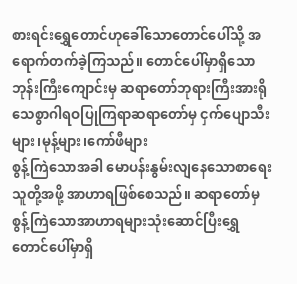စားရင်းရွှေတောင်ဟုခေါ်သောတောင်ပေါ်သို့ အရောက်တက်ခဲ့ကြသည်။ တောင်ပေါ်မှာရှိသောဘုန်းကြီးကျောင်းမှ ဆရာတော်ဘုရားကြီးအားရိုသေစွာဂါရဝပြုကြရာဆရာတော်မှ ငှက်ပျောသီးများ၊မုန့်များ၊ကော်ဖီများ
စွန့်ကြဲသောအခါ မောပန်းနွမ်းလျနေသောစာရေးသူတို့အဖို့ အာဟာရဖြစ်စေသည်။ ဆရာတော်မှ
စွန့်ကြဲသောအာဟာရများသုံးဆောင်ပြီးရွှေတောင်ပေါ်မှာရှိ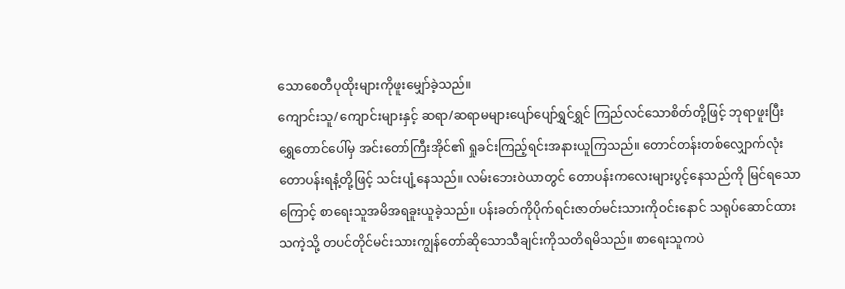သောစေတီပုထိုးများကိုဖူးမျှော်ခဲ့သည်။
ကျောင်းသူ/ကျောင်းများနှင့် ဆရာ/ဆရာမများပျော်ပျော်ရွှင်ရွှင် ကြည်လင်သောစိတ်တို့ဖြင့် ဘုရာဖူးပြီး
ရွှေတောင်ပေါ်မှ အင်းတော်ကြီးအိုင်၏ ရှုခင်းကြည့်ရင်းအနားယူကြသည်။ တောင်တန်းတစ်လျှောက်လုံးတောပန်းရနံ့တို့ဖြင့် သင်းပျံ့နေသည်။ လမ်းဘေးဝဲယာတွင် တောပန်းကလေးများပွင့်နေသည်ကို မြင်ရသောကြောင့် စာရေးသူအမိအရခူးယူခဲ့သည်။ ပန်းခတ်ကိုပိုက်ရင်းဇာတ်မင်းသားကိုဝင်းနောင် သရုပ်ဆောင်ထားသကဲ့သို့ တပင်တိုင်မင်းသားကျွန်တော်ဆိုသောသီချင်းကိုသတိရမိသည်။ စာရေးသူကပဲ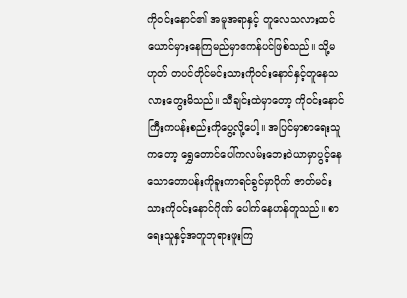ကိုဝင်းနောင်၏ အမူအရာနှင့် တူလေသလားထင်ယောင်မှားနေကြမည်မှာဧကန်ပင်ဖြစ်သည်။ သို့မဟုတ် တပင်တိုင်မင်းသားကိုဝင်းနောင်နှင့်တူနေသလားတွေးမိသည်။ သီချင်းထဲမှာတော့ ကိုဝင်းနောင်ကြီးကပန်းစည်းကိုပွေ့လို့ပေါ့။ အပြင်မှာစာရေးသူကတော့ ရွှေတောင်ပေါ်ကလမ်းဘေးဝဲယာမှာပွင့်နေသောတောပန်းကိုခူးကာရင်ခွင်မှာပိုက် ဇာတ်မင်းသားကိုဝင်းနောင်ဂိုဏ် ပေါက်နေဟန်တူသည်။ စာရေးသူနှင့်အတူဘုရားဖူးကြ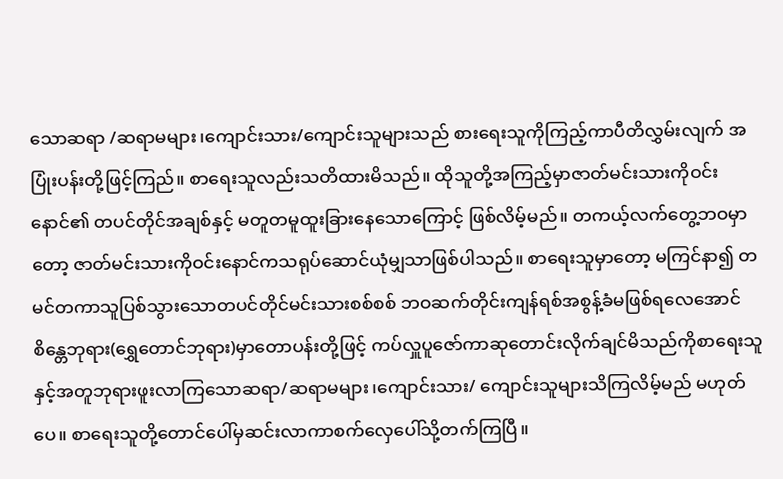သောဆရာ /ဆရာမများ၊ကျောင်းသား/ကျောင်းသူများသည် စားရေးသူကိုကြည့်ကာပီတိလွှမ်းလျက် အပြုံးပန်းတို့ဖြင့်ကြည်။ စာရေးသူလည်းသတိထားမိသည်။ ထိုသူတို့အကြည့်မှာဇာတ်မင်းသားကိုဝင်းနောင်၏ တပင်တိုင်အချစ်နှင့် မတူတမူထူးခြားနေသောကြောင့် ဖြစ်လိမ့်မည်။ တကယ့်လက်တွေ့ဘဝမှာတော့ ဇာတ်မင်းသားကိုဝင်းနောင်ကသရုပ်ဆောင်ယုံမျှသာဖြစ်ပါသည်။ စာရေးသူမှာတော့ မကြင်နာ၍ တမင်တကာသူပြစ်သွားသောတပင်တိုင်မင်းသားစစ်စစ် ဘဝဆက်တိုင်းကျန်ရစ်အစွန့်ခံမဖြစ်ရလေအောင် စိန္တေဘုရား(ရွှေတောင်ဘုရား)မှာတောပန်းတို့ဖြင့် ကပ်လှူပူဇော်ကာဆုတောင်းလိုက်ချင်မိသည်ကိုစာရေးသူနှင့်အတူဘုရားဖူးလာကြသောဆရာ/ဆရာမများ၊ကျောင်းသား/ ကျောင်းသူများသိကြလိမ့်မည် မဟုတ်ပေ။ စာရေးသူတို့တောင်ပေါ်မှဆင်းလာကာစက်လှေပေါ်သို့တက်ကြပြီ။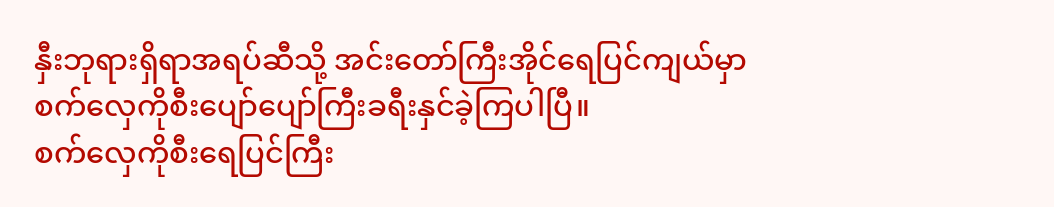နှီးဘုရားရှိရာအရပ်ဆီသို့ အင်းတော်ကြီးအိုင်ရေပြင်ကျယ်မှာစက်လှေကိုစီးပျော်ပျော်ကြီးခရီးနှင်ခဲ့ကြပါပြီ။
စက်လှေကိုစီးရေပြင်ကြီး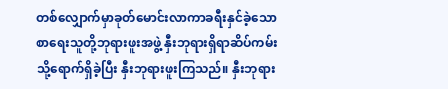တစ်လျှောက်မှာခုတ်မောင်းလာကာခရီးနှင်ခဲ့သောစာရေးသူတို့ဘုရားဖူးအဖွဲ့ နှီးဘုရားရှိရာဆိပ်ကမ်းသို့ရောက်ရှိခဲ့ပြီး နှီးဘုရားဖူးကြသည်။ နှီးဘုရား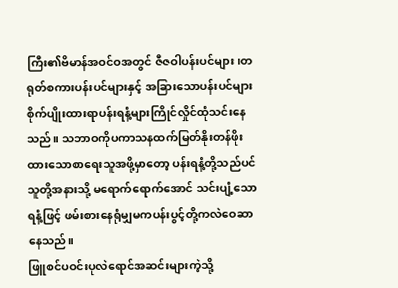ကြီး၏ဗိမာန်အဝင်ဝအတွင် ဇီဇဝါပန်းပင်များ၊တရုတ်စကားပန်းပင်များနှင့် အခြားသောပန်းပင်များစိုက်ပျိုးထားရာပန်းရနံ့များကြိုင်လှိုင်ထုံသင်းနေသည်။ သဘာဝကိုပကာသနထက်မြတ်နိုးတန်ဖိုးထားသောစာရေးသူအဖို့မှာတော့ ပန်းရနံ့တို့သည်ပင် သူတို့အနားသို့ မရောက်ရောက်အောင် သင်းပျံ့သောရနံ့ဖြင့် ဖမ်းစားနေရုံမျှမကပန်းပွင့်တို့ကလဲဝေဆာနေသည်။
ဖြူစင်ပဝင်းပုလဲရောင်အဆင်းများကဲ့သို့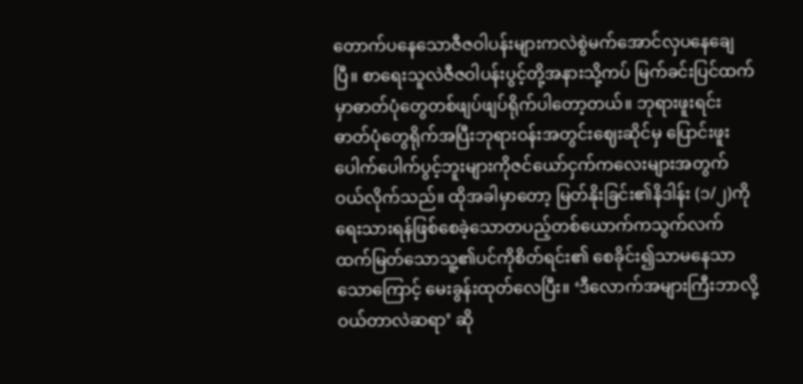တောက်ပနေသောဇီဇဝါပန်းများကလဲစွဲမက်အောင်လှပနေချေပြီ။ စာရေးသူလဲဇီဇဝါပန်းပွင့်တို့အနားသို့ကပ် မြက်ခင်းပြင်ထက်မှာဓာတ်ပုံတွေတစ်ဖျပ်ဖျပ်ရိုက်ပါတော့တယ်။ ဘုရားဖူးရင်းဓာတ်ပုံတွေရိုက်အပြီးဘုရားဝန်းအတွင်းဈေးဆိုင်မှ ပြောင်းဖူးပေါက်ပေါက်ပွင့်ဘူးများကိုဇင်ယော်ငှက်ကလေးများအတွက် ဝယ်လိုက်သည်။ ထိုအခါမှာတော့ မြတ်နိုးခြင်း၏နိဒါန်း (၁/၂)ကိုရေးသားရန်ဖြစ်စေခဲ့သောတပည့်တစ်ယောက်ကသွက်လက်ထက်မြတ်သောသူ့၏ပင်ကိုစိတ်ရင်း၏ စေခိုင်း၍သာမနေသာသောကြောင့် မေးခွန်းထုတ်လေပြီး။ ‘ဒီလောက်အများကြီးဘာလို့ဝယ်တာလဲဆရာ’ ဆို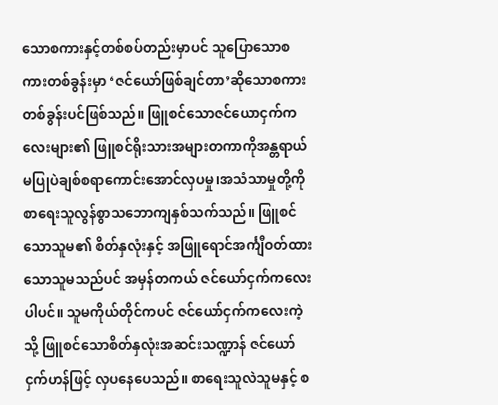သောစကားနှင့်တစ်စပ်တည်းမှာပင် သူပြောသောစကားတစ်ခွန်းမှာ ‘ဇင်ယော်ဖြစ်ချင်တာ’ဆိုသောစကားတစ်ခွန်းပင်ဖြစ်သည်။ ဖြူစင်သောဇင်ယောငှက်ကလေးများ၏ ဖြူစင်ရိုးသားအများတကာကိုအန္တရာယ်မပြုပဲချစ်စရာကောင်းအောင်လှပမှု၊အသံသာမှုတို့ကိုစာရေးသူလွန်စွာသဘောကျနှစ်သက်သည်။ ဖြူစင်သောသူမ၏ စိတ်နှလုံးနှင့် အဖြူရောင်အင်္ကျီဝတ်ထားသောသူမသည်ပင် အမှန်တကယ် ဇင်ယော်ငှက်ကလေးပါပင်။ သူမကိုယ်တိုင်ကပင် ဇင်ယော်ငှက်ကလေးကဲ့သို့ ဖြူစင်သောစိတ်နှလုံးအဆင်းသဏ္ဍာန် ဇင်ယော်ငှက်ဟန်ဖြင့် လှပနေပေသည်။ စာရေးသူလဲသူမနှင့် စ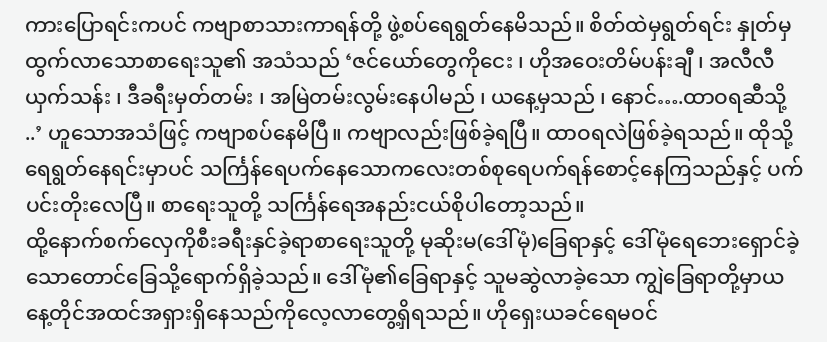ကားပြောရင်းကပင် ကဗျာစာသားကာရန်တို့ ဖွဲ့စပ်ရေရွတ်နေမိသည်။ စိတ်ထဲမှရွတ်ရင်း နှုတ်မှထွက်လာသောစာရေးသူ၏ အသံသည် ‘ဇင်ယော်တွေကိုငေး ၊ ဟိုအဝေးတိမ်ပန်းချီ ၊ အလီလီယှက်သန်း ၊ ဒီခရီးမှတ်တမ်း ၊ အမြဲတမ်းလွမ်းနေပါမည် ၊ ယနေ့မှသည် ၊ နောင်….ထာဝရဆီသို့ ..’ ဟူသောအသံဖြင့် ကဗျာစပ်နေမိပြီ။ ကဗျာလည်းဖြစ်ခဲ့ရပြီ။ ထာဝရလဲဖြစ်ခဲ့ရသည်။ ထိုသို့ရေရွတ်နေရင်းမှာပင် သင်္ကြန်ရေပက်နေသောကလေးတစ်စုရေပက်ရန်စောင့်နေကြသည်နှင့် ပက်ပင်းတိုးလေပြီ။ စာရေးသူတို့ သင်္ကြန်ရေအနည်းငယ်စိုပါတော့သည်။
ထို့နောက်စက်လှေကိုစီးခရီးနှင်ခဲ့ရာစာရေးသူတို့ မုဆိုးမ(ဒေါ်မုံ)ခြေရာနှင့် ဒေါ်မုံရေဘေးရှောင်ခဲ့သောတောင်ခြေသို့ရောက်ရှိခဲ့သည်။ ဒေါ်မုံ၏ခြေရာနှင့် သူမဆွဲလာခဲ့သော ကျွဲခြေရာတို့မှာယနေ့တိုင်အထင်အရှားရှိနေသည်ကိုလေ့လာတွေ့ရှိရသည်။ ဟိုရှေးယခင်ရေမဝင်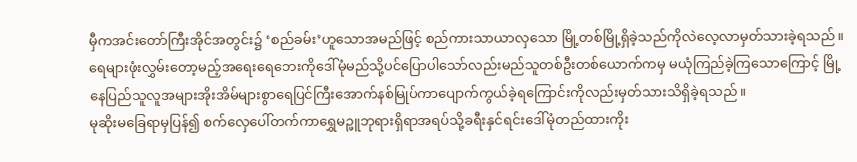မှီကအင်းတော်ကြီးအိုင်အတွင်း၌ ‘စည်ခမ်း’ဟူသောအမည်ဖြင့် စည်ကားသာယာလှသော မြို့တစ်မြို့ရှိခဲ့သည်ကိုလဲလေ့လာမှတ်သားခဲ့ရသည်။ ရေများဖုံးလွှမ်းတော့မည့်အရေးရေဘေးကိုဒေါ်မုံမည်သို့ပင်ပြောပါသော်လည်းမည်သူတစ်ဦးတစ်ယောက်ကမှ မယုံကြည်ခဲ့ကြသောကြောင့် မြို့နေပြည်သူလူအများအိုးအိမ်များစွာရေပြင်ကြီးအောက်နစ်မြုပ်ကာပျောက်ကွယ်ခဲ့ရကြောင်းကိုလည်းမှတ်သားသိရှိခဲ့ရသည်။
မုဆိုးမခြေရာမှပြန်၍ စက်လှေပေါ်တက်ကာရွှေမဉ္ဖူဘုရားရှိရာအရပ်သို့ခရီးနှင်ရင်းဒေါ်မုံတည်ထားကိုး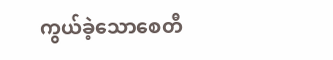ကွယ်ခဲ့သောစေတီ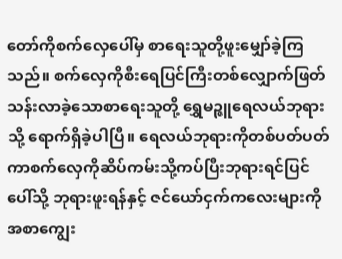တော်ကိုစက်လှေပေါ်မှ စာရေးသူတို့ဖူးမျှော်ခဲ့ကြသည်။ စက်လှေကိုစီးရေပြင်ကြီးတစ်လျှောက်ဖြတ်သန်းလာခဲ့သောစာရေးသူတို့ ရွှေမဉ္ဇူရေလယ်ဘုရားသို့ ရောက်ရှိခဲ့ပါပြီ။ ရေလယ်ဘုရားကိုတစ်ပတ်ပတ်ကာစက်လှေကိုဆိပ်ကမ်းသို့ကပ်ပြီးဘုရားရင်ပြင်ပေါ်သို့ ဘုရားဖူးရန်နှင့် ဇင်ယော်ငှက်ကလေးများကိုအစာကျွေး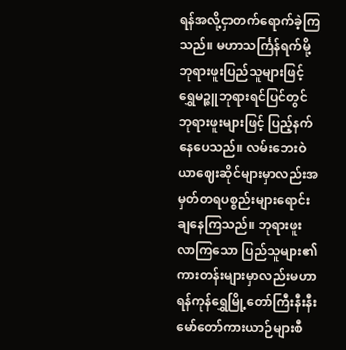ရန်အလို့ငှာတက်ရောက်ခဲ့ကြသည်။ မဟာသင်္ကြန်ရက်မို့ ဘုရားဖူးပြည်သူများဖြင့် ရွှေမဉ္ဇူဘုရားရင်ပြင်တွင် ဘုရားဖူးများဖြင့် ပြည့်နက်နေပေသည်။ လမ်းဘေးဝဲယာဈေးဆိုင်များမှာလည်းအမှတ်တရပစ္စည်းများရောင်းချနေကြသည်။ ဘုရားဖူးလာကြသော ပြည်သူများ၏ကားတန်းများမှာလည်းမဟာရန်ကုန်ရွှေမြို့တော်ကြီးနီးနီးမော်တော်ကားယာဉ်များစီ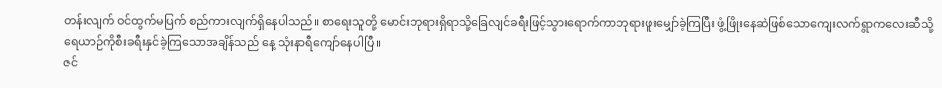တန်းလျက် ဝင်ထွက်မပြက် စည်ကားလျက်ရှိနေပါသည်။ စာရေးသူတို့ မောင်းဘုရားရှိရာသို့ခြေလျင်ခရီးဖြင့်သွားရောက်ကာဘုရားဖူးမျှော်ခဲ့ကြပြီး ဖွံ့ဖြိုးနေဆဲဖြစ်သောကျေးလက်ရွာကလေးဆီသို့ ရေယာဉ်ကိုစီးခရီးနှင်ခဲ့ကြသောအချိန်သည် နေ့ သုံးနာရီကျော်နေပါပြီ။
ဇင်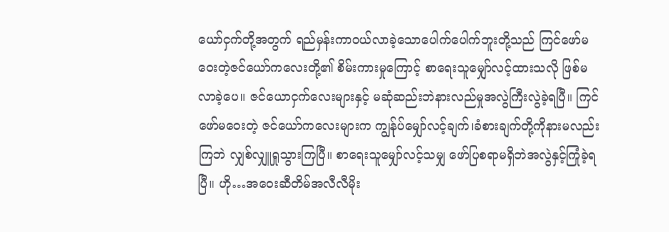ယော်ငှက်တို့အတွက် ရည်မှန်းကာဝယ်လာခဲ့သောပေါက်ပေါက်ဘူးတို့သည် ကြင်ဖော်မဝေးတဲ့ဇင်ယော်ကလေးတို့၏ စိမ်းကားမှုကြောင့် စာရေးသူမျှော်လင့်ထားသလို ဖြစ်မလာခဲ့ပေ။ ဇင်ယောငှက်လေးများနှင့် မဆုံဆည်းဘဲနားလည်မှုအလွဲကြီးလွဲခဲ့ရပြီ။ ကြင်ဖော်မဝေးတဲ့ ဇင်ယော်ကလေးများက ကျွန်ုပ်မျှော်လင့်ချက်၊ခံစားချက်တို့ကိုနားမလည်းကြဘဲ လျှစ်လျှူရှုသွားကြပြီ။ စာရေးသူမျှော်လင့်သမျှ ဖော်ပြစရာမရှိဘဲအလွဲနှင့်ကြုံခဲ့ရပြီ။ ဟို…အဝေးဆီတိမ်အလီလီမိုး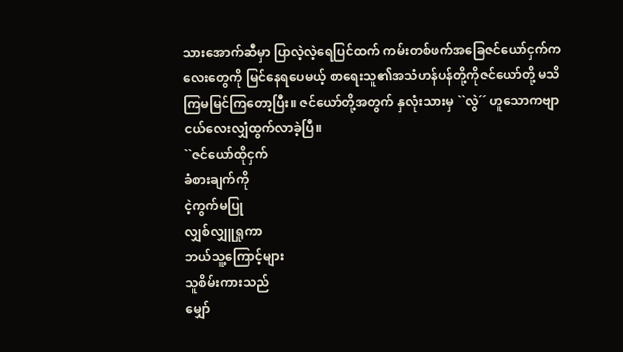သားအောက်ဆီမှာ ပြာလဲ့လဲ့ရေပြင်ထက် ကမ်းတစ်ဖက်အခြေဇင်ယော်ငှက်ကလေးတွေကို မြင်နေရပေမယ့် စာရေးသူ၏အသံဟန်ပန်တို့ကိုဇင်ယော်တို့ မသိကြမမြင်ကြတော့ပြီး။ ဇင်ယော်တို့အတွက် နှလုံးသားမှ ``လွဲ´´ ဟူသောကဗျာငယ်လေးလျှံထွက်လာခဲ့ပြီ။
``ဇင်ယော်ထိုငှက်
ခံစားချက်ကို
ငဲ့ကွက်မပြု
လျှစ်လျှူရှုကာ
ဘယ်သူ့ကြောင့်များ
သူစိမ်းကားသည်
မျှော်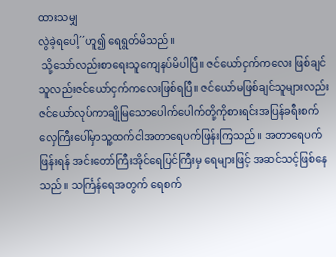ထားသမျှ
လွဲခဲ့ရပေါ့´´ဟူ၍ ရေရွတ်မိသည်။
 သို့သော်လည်းစာရေးသူကျေနပ်မိပါပြီ။ ဇင်ယော်ငှက်ကလေး ဖြစ်ချင်သူလည်းဇင်ယော်ငှက်ကလေးဖြစ်ရပြီ။ ဇင်ယော်မဖြစ်ချင်သူများလည်းဇင်ယော်လုပ်ကာချိုမြသောပေါက်ပေါက်တို့ကိုစားရင်းအပြန်ခရီးစက်လှေကြီးပေါ်မှာသူ့ထက်ငါအတာရေပက်ဖြန်းကြသည်။ အတာရေပက်ဖြန်းရန် အင်းတော်ကြီးအိုင်ရေပြင်ကြီးမှ ရေများဖြင့် အဆင်သင့်ဖြစ်နေသည်။ သင်္ကြန်ရေအတွက် ရေစက်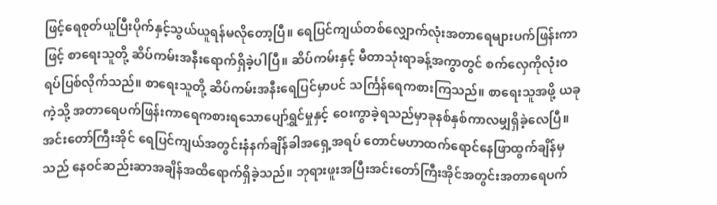ဖြင့်ရေစုတ်ယူပြီးပိုက်နှင့်သွယ်ယူရန်မလိုတော့ပြီ။ ရေပြင်ကျယ်တစ်လျှောက်လုံးအတာရေများပက်ဖြန်းကာဖြင့် စာရေးသူတို့ ဆိပ်ကမ်းအနီးရောက်ရှိခဲ့ပါပြီ။ ဆိပ်ကမ်းနှင့် မီတာသုံးရာခန့်အကွာတွင် စက်လှေကိုလုံးဝရပ်ပြစ်လိုက်သည်။ စာရေးသူတို့ ဆိပ်ကမ်းအနီးရေပြင်မှာပင် သင်္ကြန်ရေကစားကြသည်။ စာရေးသူအဖို့ ယခုကဲ့သို့ အတာရေပက်ဖြန်းကာရေကစားရသောပျော်ရွှင်မှုနှင့် ဝေးကွာခဲ့ရသည်မှာခုနစ်နှစ်ကာလမျှရှိခဲ့လေပြီ။ အင်းတော်ကြီးအိုင် ရေပြင်ကျယ်အတွင်းနံနက်ချိန်ခါအရှေ့အရပ် တောင်မဟာထက်ရောင်နေဖြာထွက်ချိန်မှသည် နေဝင်ဆည်းဆာအချိန်အထိရောက်ရှိခဲ့သည်။ ဘုရားဖူးအပြီးအင်းတော်ကြီးအိုင်အတွင်းအတာရေပက်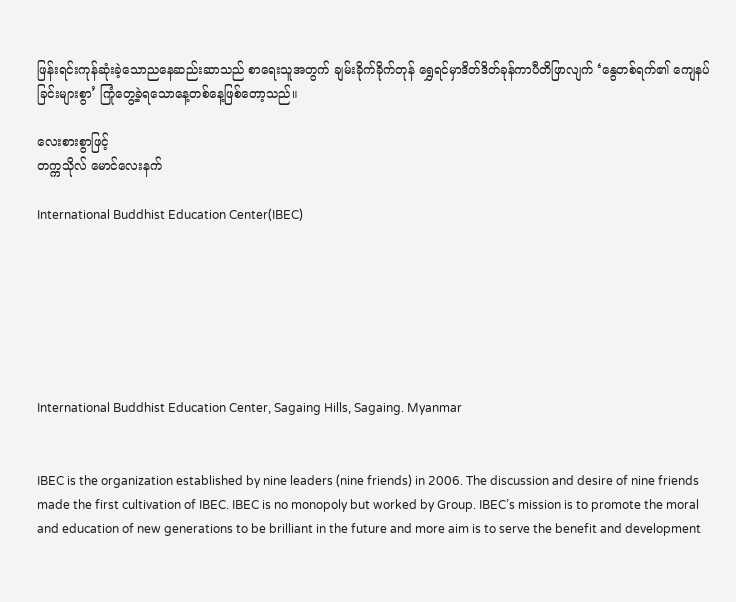ဖြန်းရင်းကုန်ဆုံးခဲ့သောညနေဆည်းဆာသည် စာရေးသူအတွက် ချမ်းခိုက်ခိုက်တုန် ရွှေရင်မှာဒိတ်ဒိတ်ခုန်ကာပီတိဖြာလျက် ‘နွေတစ်ရက်၏ ကျေနပ်ခြင်းများစွာ’ ကြုံတွေ့ခဲ့ရသောနေ့တစ်နေ့ဖြစ်တော့သည်။

လေးစားစွာဖြင့်
တက္ကသိုလ် မောင်လေးနက်

International Buddhist Education Center(IBEC)







International Buddhist Education Center, Sagaing Hills, Sagaing. Myanmar


IBEC is the organization established by nine leaders (nine friends) in 2006. The discussion and desire of nine friends made the first cultivation of IBEC. IBEC is no monopoly but worked by Group. IBEC’s mission is to promote the moral and education of new generations to be brilliant in the future and more aim is to serve the benefit and development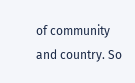of community and country. So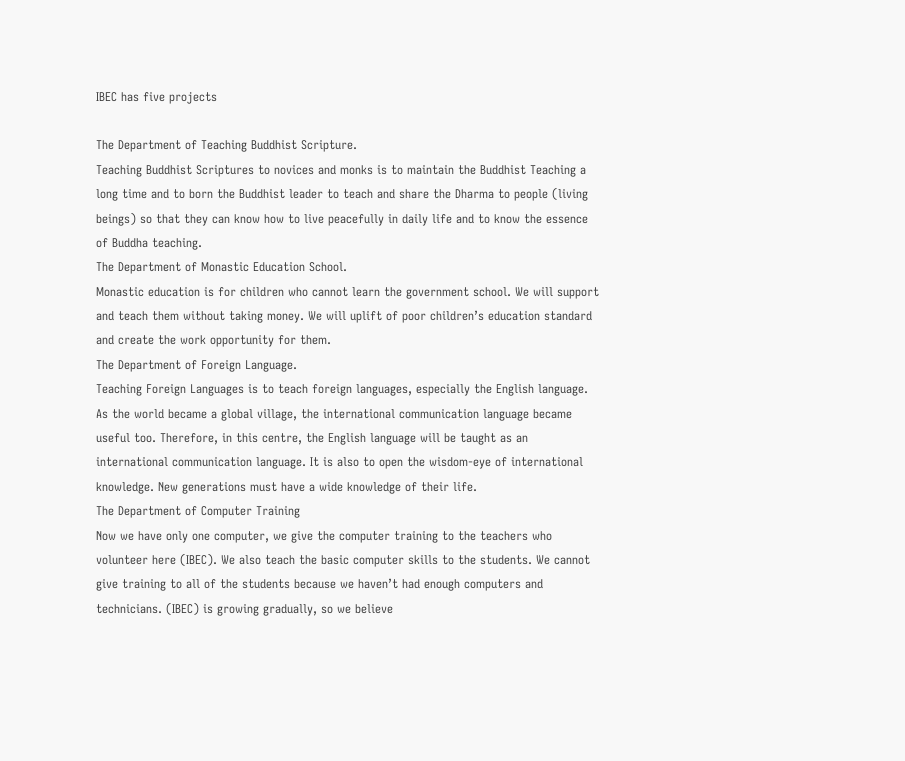IBEC has five projects

The Department of Teaching Buddhist Scripture.
Teaching Buddhist Scriptures to novices and monks is to maintain the Buddhist Teaching a long time and to born the Buddhist leader to teach and share the Dharma to people (living beings) so that they can know how to live peacefully in daily life and to know the essence of Buddha teaching.
The Department of Monastic Education School.
Monastic education is for children who cannot learn the government school. We will support and teach them without taking money. We will uplift of poor children’s education standard and create the work opportunity for them.
The Department of Foreign Language.
Teaching Foreign Languages is to teach foreign languages, especially the English language. As the world became a global village, the international communication language became useful too. Therefore, in this centre, the English language will be taught as an international communication language. It is also to open the wisdom-eye of international knowledge. New generations must have a wide knowledge of their life.
The Department of Computer Training
Now we have only one computer, we give the computer training to the teachers who volunteer here (IBEC). We also teach the basic computer skills to the students. We cannot give training to all of the students because we haven’t had enough computers and technicians. (IBEC) is growing gradually, so we believe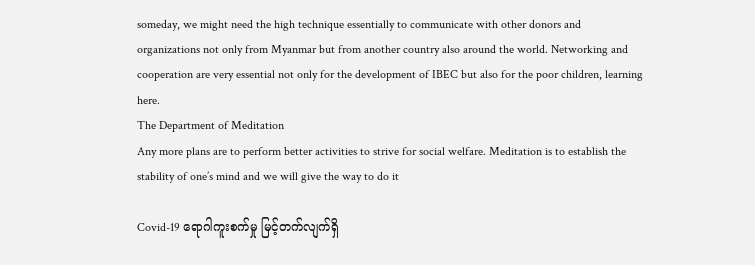someday, we might need the high technique essentially to communicate with other donors and organizations not only from Myanmar but from another country also around the world. Networking and cooperation are very essential not only for the development of IBEC but also for the poor children, learning here.
The Department of Meditation
Any more plans are to perform better activities to strive for social welfare. Meditation is to establish the stability of one’s mind and we will give the way to do it

Covid-19 ရောဂါကူးစက်မှု မြင့်တက်လျက်ရှိ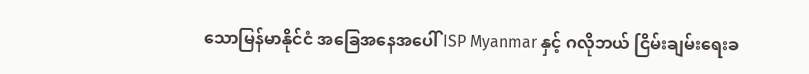သောမြန်မာနိုင်ငံ အခြေအနေအပေါ် ISP Myanmar နှင့် ဂလိုဘယ် ငြိမ်းချမ်းရေးခ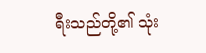ရီးသည်တို့၏ သုံး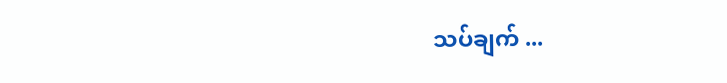သပ်ချက် ...